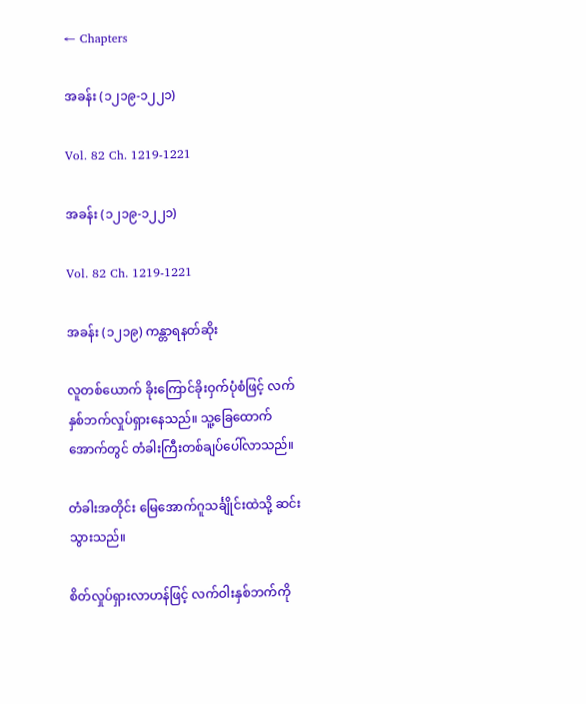← Chapters

အခန်း (၁၂၁၉-၁၂၂၁)

Vol. 82 Ch. 1219-1221

အခန်း (၁၂၁၉-၁၂၂၁)

Vol. 82 Ch. 1219-1221

အခန်း (၁၂၁၉) ကန္တာရနတ်ဆိုး

လူတစ်ယောက် ခိုးကြောင်ခိုးဝှက်ပုံစံဖြင့် လက်နှစ်ဘက်လှုပ်ရှားနေသည်။ သူ့ခြေထောက်အောက်တွင် တံခါးကြီးတစ်ချပ်ပေါ်လာသည်။

တံခါးအတိုင်း မြေအောက်ဂူသင်္ချိုင်းထဲသို့ ဆင်းသွားသည်။

စိတ်လှုပ်ရှားလာဟန်ဖြင့် လက်ဝါးနှစ်ဘက်ကို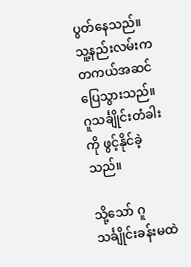ပွတ်နေသည်။ သူ့နည်းလမ်းက တကယ်အဆင်ပြေသွားသည်။ ဂူသင်္ချိုင်းတံခါးကို ဖွင့်နိုင်ခဲ့သည်။

သို့သော် ဂူသင်္ချိုင်းခန်းမထဲ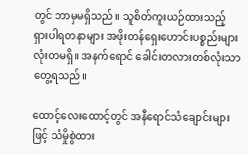တွင် ဘာမှမရှိသည်။ သူစိတ်ကူးယဉ်ထားသည့် ရှားပါရတနာများ အဖိုးတန်ရှေးဟောင်းပစ္စည်းများ လုံးတမရှိ။ အနက်ရောင် ခေါင်းတလားတစ်လုံးသာတွေ့ရသည်။

ထောင့်လေးထောင့်တွင် အနီရောင်သံချောင်းများဖြင့် သံမှိုစွဲထား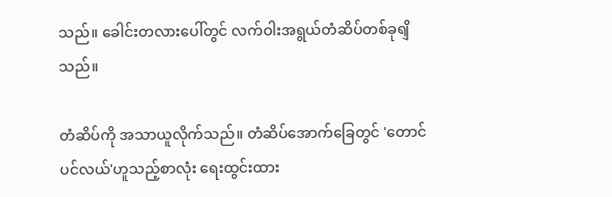သည်။ ခေါင်းတလားပေါ်တွင် လက်ဝါးအရွယ်တံဆိပ်တစ်ခုရျိသည်။

တံဆိပ်ကို အသာယူလိုက်သည်။ တံဆိပ်အောက်ခြေတွင် 'တောင်ပင်လယ်'ဟူသည့်စာလုံး ရေးထွင်းထား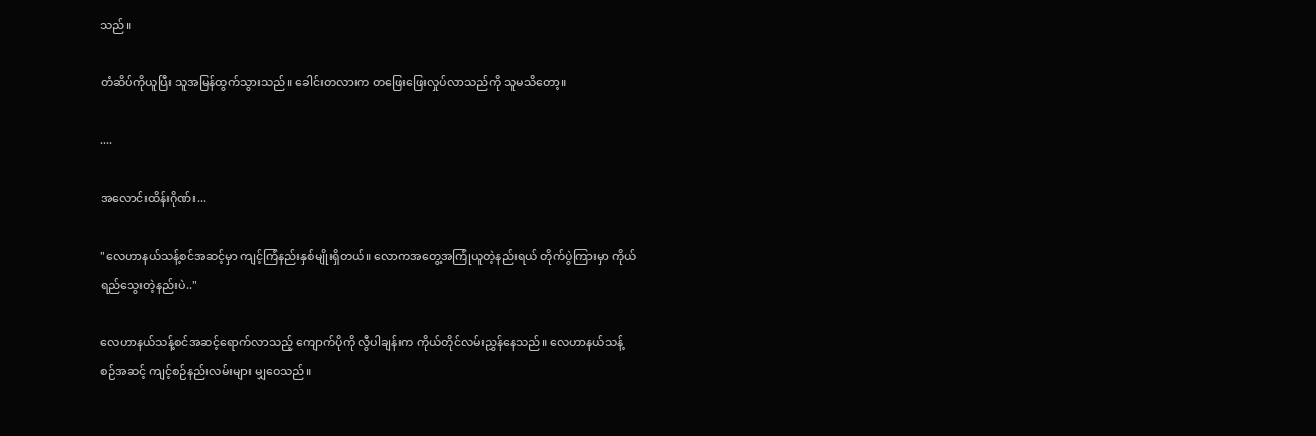သည်။

တံဆိပ်ကိုယူပြီး သူအမြန်ထွက်သွားသည်။ ခေါင်းတလားက တဖြေးဖြေးလှုပ်လာသည်ကို သူမသိတော့။

....

အလောင်းထိန်းဂိုဏ်း...

"လေဟာနယ်သန့်စင်အဆင့်မှာ ကျင့်ကြံနည်းနှစ်မျိုးရှိတယ်။ လောကအတွေ့အကြုံယူတဲ့နည်းရယ် တိုက်ပွဲကြားမှာ ကိုယ်ရည်သွေးတဲ့နည်းပဲ.."

လေဟာနယ်သန့်စင်အဆင့်ရောက်လာသည့် ကျောက်ပိုကို လွီပါချန်းက ကိုယ်တိုင်လမ်းညွှန်နေသည်။ လေဟာနယ်သန့်စဉ်အဆင့် ကျင့်စဉ်နည်းလမ်းများ မျှဝေသည်။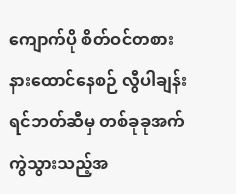ကျောက်ပို စိတ်ဝင်တစားနားထောင်နေစဉ် လွီပါချန်းရင်ဘတ်ဆီမှ တစ်ခုခုအက်ကွဲသွားသည့်အ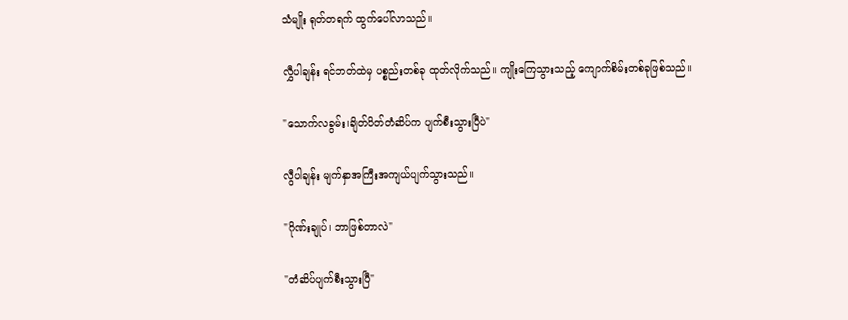သံမျိုး ရုတ်တရက် ထွက်ပေါ်လာသည်။

လွှီပါချန်း ရင်ဘတ်ထဲမှ ပစ္စည်းတစ်ခု ထုတ်လိုက်သည်။ ကျိုးကြေသွားသည့် ကျောက်စိမ်းတစ်ခုဖြစ်သည်။

"သောက်လခွမ်း၊ချိတ်ပိတ်တံဆိပ်က ပျက်စီးသွားပြီပဲ"

လွီပါချန်း မျက်နှာအကြီးအကျယ်ပျက်သွားသည်။

"ဂိုဏ်းချုပ်၊ ဘာဖြစ်တာလဲ"

"တံဆိပ်ပျက်စီးသွားပြီ"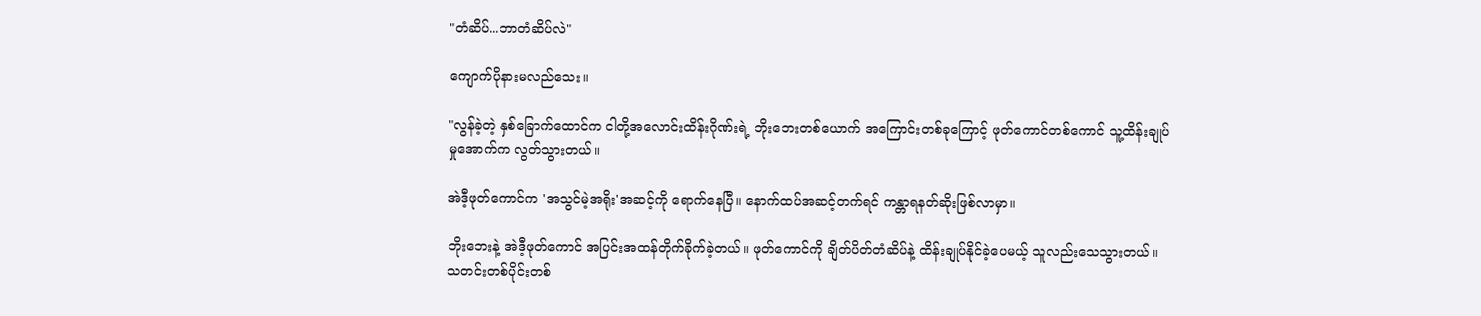"တံဆိပ်...ဘာတံဆိပ်လဲ"

ကျောက်ပိုနားမလည်သေး။

"လွန်ခဲ့တဲ့ နှစ်ခြောက်ထောင်က ငါတို့အလောင်းထိန်းဂိုဏ်းရဲ့ ဘိုး‌ဘေးတစ်ယောက် အကြောင်းတစ်ခုကြောင့် ဖုတ်ကောင်တစ်ကောင် သူ့ထိန်းချုပ်မှုအောက်က လွတ်သွားတယ်။

အဲဒီ့ဖုတ်ကောင်က 'အသွင်မဲ့အရိုး'အဆင့်ကို ရောက်နေပြီ။ နောက်ထပ်အဆင့်တက်ရင် ကန္တာရနတ်ဆိုးဖြစ်လာမှာ။

ဘိုးဘေးနဲ့ အဲဒီ့ဖုတ်ကောင် အပြင်းအထန်တိုက်ခိုက်ခဲ့တယ်။ ဖုတ်ကောင်ကို ချိတ်ပိတ်တံဆိပ်နဲ့ ထိန်းချုပ်နိုင်ခဲ့ပေမယ့် သူလည်းသေသွားတယ်။ သတင်းတစ်ပိုင်းတစ်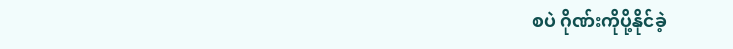စပဲ ဂိုဏ်းကိုပို့နိုင်ခဲ့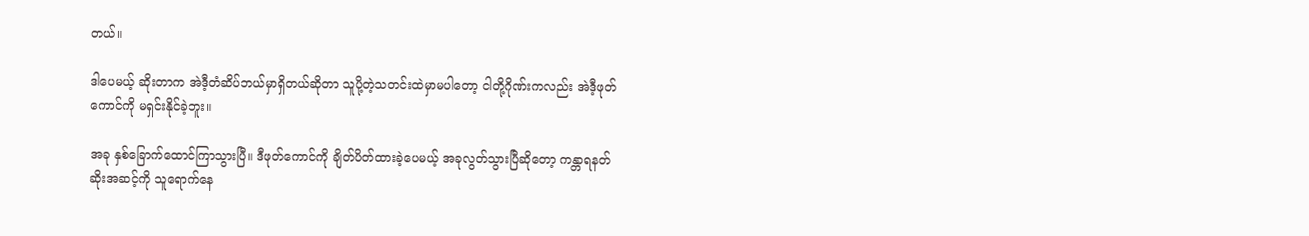တယ်။

ဒါပေမယ့် ဆိုးတာက အဲဒီ့တံဆိပ်ဘယ်မှာရှိတယ်ဆိုတာ သူပို့တဲ့သတင်းထဲမှာမပါတော့ ငါတို့ဂိုဏ်းကလည်း အဲဒီ့ဖုတ်ကောင်ကို မရှင်းနိုင်ခဲ့ဘူး။

အခု နှစ်ခြောက်ထောင်ကြာသွားပြီ။ ဒီဖုတ်ကောင်ကို ချိတ်ပိတ်ထားခဲ့ပေမယ့် အခုလွတ်သွားပြီဆိုတော့ ကန္တာရနတ်ဆိုးအဆင့်ကို သူရောက်နေ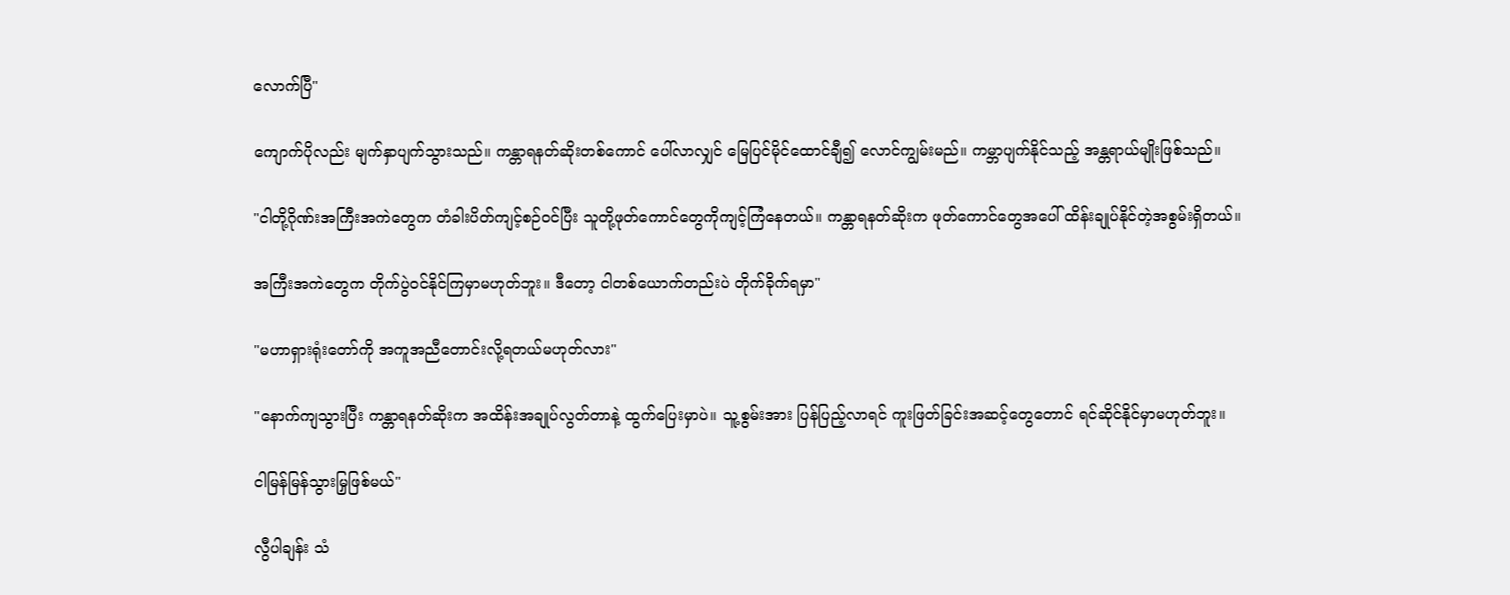လောက်ပြီ"

ကျောက်ပိုလည်း မျက်နှာပျက်သွားသည်။ ကန္တာရနတ်ဆိုးတစ်ကောင် ပေါ်လာလျှင် မြေပြင်မိုင်ထောင်ချီ၍ လောင်ကျွမ်းမည်။ ကမ္ဘာပျက်နိုင်သည့် အန္တရာယ်မျိုးဖြစ်သည်။

"ငါတို့ဂိုဏ်းအကြီးအကဲတွေက တံခါးပိတ်ကျင့်စဉ်ဝင်ပြီး သူတို့ဖုတ်ကောင်တွေကိုကျင့်ကြံနေတယ်။ ကန္တာရနတ်ဆိုးက ဖုတ်ကောင်တွေအပေါ် ထိန်းချုပ်နိုင်တဲ့အစွမ်းရှိတယ်။

အကြီးအကဲတွေက တိုက်ပွဲဝင်နိုင်ကြမှာမဟုတ်ဘူး။ ဒီတော့ ငါတစ်ယောက်တည်းပဲ တိုက်ခိုက်ရမှာ"

"မဟာရှားရုံးတော်ကို အကူအညီတောင်းလို့ရတယ်မဟုတ်လား"

"နောက်ကျသွားပြီး ကန္တာရနတ်ဆိုးက အထိန်းအချုပ်လွတ်တာနဲ့ ထွက်ပြေးမှာပဲ။ သူ့စွမ်းအား ပြန်ပြည့်လာရင် ကူးဖြတ်ခြင်းအဆင့်တွေတောင် ရင်ဆိုင်နိုင်မှာမဟုတ်ဘူး။

ငါမြန်မြန်သွားမြှဖြစ်မယ်"

လွီပါချန်း သံ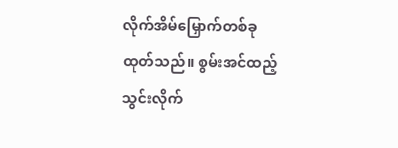လိုက်အိမ်မြှောက်တစ်ခုထုတ်သည်။ စွမ်းအင်ထည့်သွင်းလိုက်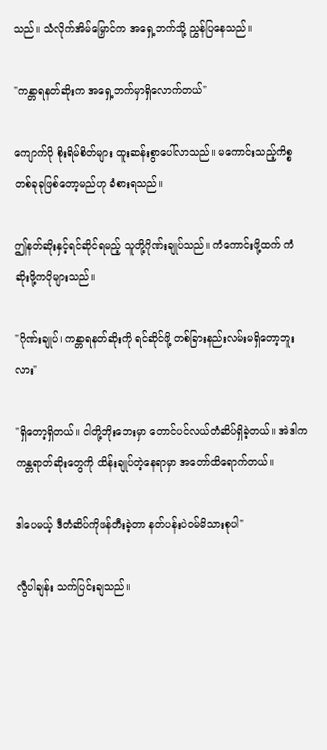သည်။ သံလိုက်အိမ်မြှောင်က အရှေ့ဘက်သို့ ညွှန်ပြနေသည်။

"ကန္တာရနတ်ဆိုးက အရှေ့ဘက်မှာရှိလောက်တယ်"

ကျောက်ပို စိုးရိမ်စိတ်များ ထူးဆန်းစွာပေါ်လာသည်။ မကောင်းသည့်ကိစ္စ တစ်ခုခုဖြစ်တော့မည်ဟု ခံစားရသည်။

ဤနတ်ဆိုးနှင့်ရင်ဆိုင်ရမည့် သူတို့ဂိုဏ်းချုပ်သည်။ ကံကောင်းဖို့ထက် ကံဆိုးဖို့ကပိုများသည်။

"ဂိုဏ်းချုပ်၊ ကန္တာရနတ်ဆိုးကို ရင်ဆိုင်ဖို့ တစ်ခြားနည်းလမ်းမရှိတော့ဘူးလား"

"ရှိတော့ရှိတယ်။ ငါတို့ဘိုးဘေးမှာ တောင်ပင်လယ်တံဆိပ်ရှိခဲ့တယ်။ အဲဒါက ကန္တရာတ်ဆိုးတွေကို ထိန်းချုပ်တဲ့နေရာမှာ အတော်ထိရောက်တယ်။

ဒါပေမယ့် ဒီတံဆိပ်ကိုဖန်တီးခဲ့တာ နတ်ပန်းပဲဝမ်မိသားစုပါ"

လွီပါချန်း သက်ပြင်းချသည်။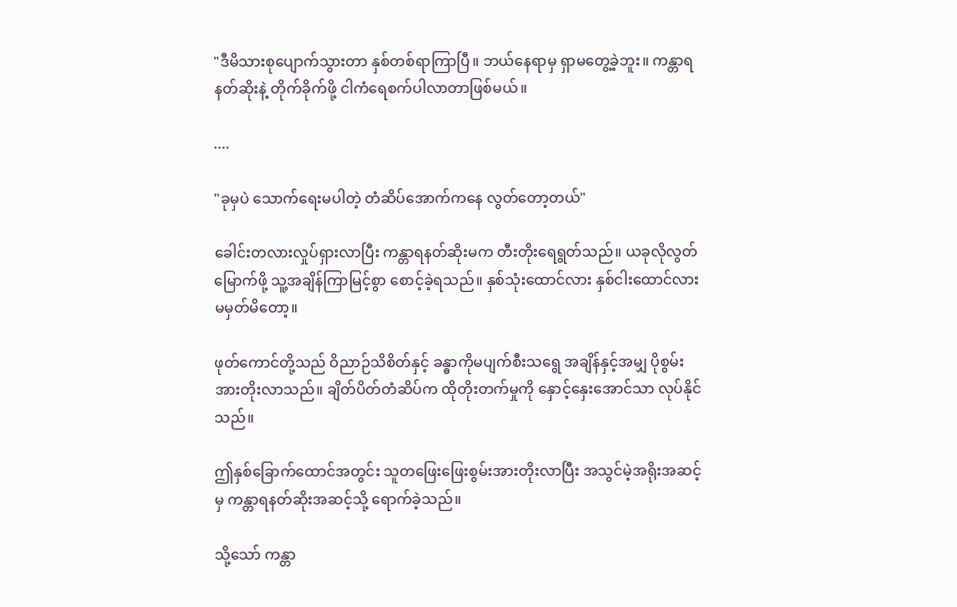"ဒီမိသားစုပျောက်သွားတာ နှစ်တစ်ရာကြာပြီ။ ဘယ်နေရာမှ ရှာမတွေ့ခဲ့ဘူး။ ကန္တာရနတ်ဆိုးနဲ့ တိုက်ခိုက်ဖို့ ငါကံရေစက်ပါလာတာဖြစ်မယ်။

....

"ခုမှပဲ သောက်ရေးမပါတဲ့ တံဆိပ်အောက်ကနေ လွတ်တော့တယ်"

ခေါင်းတလားလှုပ်ရှားလာပြီး ကန္တာရနတ်ဆိုးမက တီးတိုးရေရွတ်သည်။ ယခုလိုလွတ်မြောက်ဖို့ သူ့အချိန်ကြာမြင့်စွာ စောင့်ခဲ့ရသည်။ နှစ်သုံးထောင်လား နှစ်ငါးထောင်လား မမှတ်မိတော့။

ဖုတ်ကောင်တို့သည် ဝိညာဉ်သိစိတ်နှင့် ခန္ဓာကိုမပျက်စီးသရွေ အချိန်နှင့်အမျှ ပိုစွမ်းအားတိုးလာသည်။ ချိတ်ပိတ်တံဆိပ်က ထိုတိုးတက်မှုကို နှောင့်နှေးအောင်သာ လုပ်နိုင်သည်။

ဤနှစ်ခြောက်ထောင်အတွင်း သူတဖြေးဖြေးစွမ်းအားတိုးလာပြီး အသွင်မဲ့အရိုးအဆင့်မှ ကန္တာရနတ်ဆိုးအဆင့်သို့ ရောက်ခဲ့သည်။

သို့သော် ကန္တာ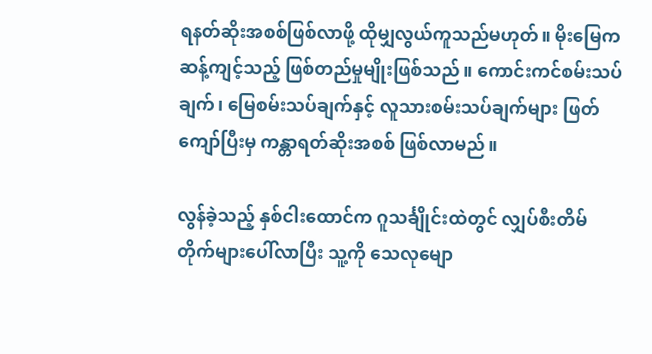ရနတ်ဆိုးအစစ်ဖြစ်လာဖို့ ထိုမျှလွယ်ကူသည်မဟုတ်။ မိုးမြေက ဆန့်ကျင့်သည့် ဖြစ်တည်မှုမျိုးဖြစ်သည်။ ကောင်းကင်စမ်းသပ်ချက်၊ မြေစမ်းသပ်ချက်နှင့် လူသားစမ်းသပ်ချက်များ ဖြတ်ကျော်ပြီးမှ ကန္တာရတ်ဆိုးအစစ် ဖြစ်လာမည်။

လွန်ခဲ့သည့် နှစ်ငါးထောင်က ဂူသင်္ချိုင်းထဲတွင် လျှပ်စီးတိမ်တိုက်များပေါ်လာပြီး သူ့ကို သေလုမျော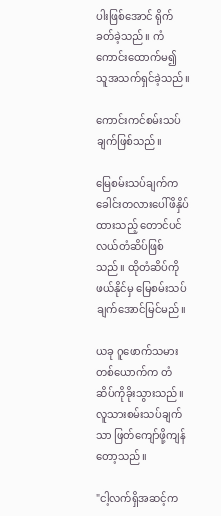ပါးဖြစ်အောင် ရိုက်ခတ်ခဲ့သည်။ ကံကောင်းထောက်မ၍ သူအသက်ရှင်ခဲ့သည်။

ကောင်းကင်စမ်းသပ်ချက်ဖြစ်သည်။

မြေစမ်းသပ်ချက်က ခေါင်းတလား‌ပေါ်ဖိနှိပ်ထားသည့် တောင်ပင်လယ်တံဆိပ်ဖြစ်သည်။ ထိုတံဆိပ်ကိုဖယ်နိုင်မှ မြေစမ်းသပ်ချက်အောင်မြင်မည်။

ယခု ဂူဖောက်သမားတစ်ယောက်က တံဆိပ်ကိုခိုးသွားသည်။ လူသားစမ်းသပ်ချက်သာ ဖြတ်ကျော်ဖို့ကျန်တော့သည်။

"ငါ့လက်ရှိအဆင့်က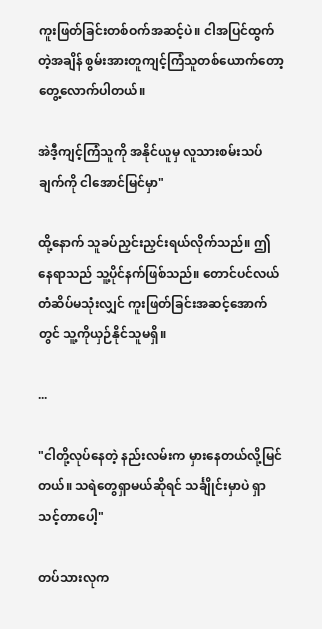ကူးဖြတ်ခြင်းတစ်ဝက်အဆင့်ပဲ။ ငါအပြင်ထွက်တဲ့အချိန် စွမ်းအားတူကျင့်ကြံသူတစ်ယောက်တော့ တွေ့လောက်ပါတယ်။

အဲဒီ့ကျင့်ကြံသူကို အနိုင်ယူမှ လူသားစမ်းသပ်ချက်ကို ငါအောင်မြင်မှာ"

ထို့နောက် သူခပ်ညှင်းညှင်းရယ်လိုက်သည်။ ဤနေရာသည် သူ့ပိုင်နက်ဖြစ်သည်။ တောင်ပင်လယ်တံဆိပ်မသုံးလျှင် ကူးဖြတ်ခြင်းအဆင့်အောက်တွင် သူ့ကိုယှဉ်နိုင်သူမရှိ။

...

"ငါတို့လုပ်နေတဲ့ နည်းလမ်းက မှားနေတယ်လို့မြင်တယ်။ သရဲတွေရှာမယ်ဆိုရင် သင်္ချိုင်းမှာပဲ ရှာသင့်တာပေါ့"

တပ်သားလုက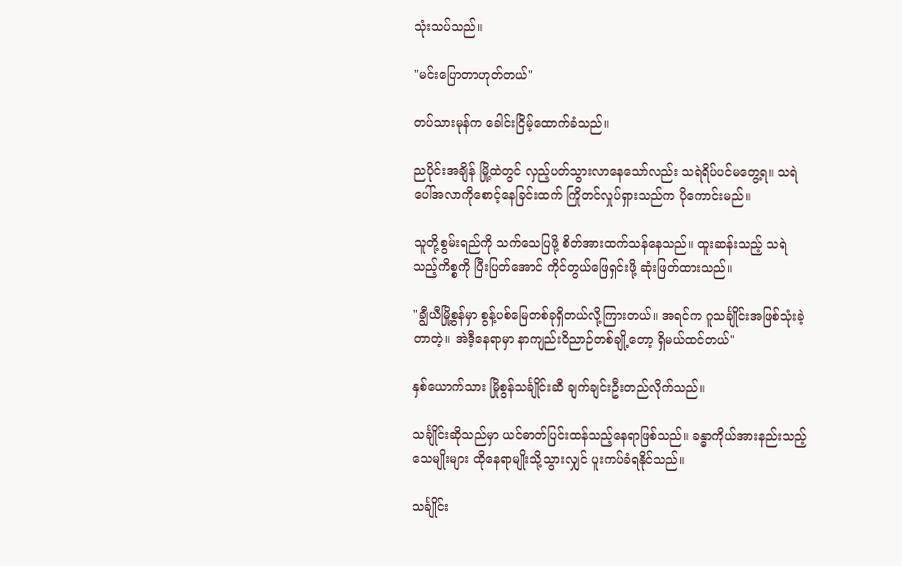သုံးသပ်သည်။

"မင်းပြောတာဟုတ်တယ်"

တပ်သားမုန်က ခေါင်းငြိမ့်ထောက်ခံသည်။

ညပိုင်းအချိန် မြို့ထဲတွင် လှည့်ပတ်သွားလာနေသော်လည်း သရဲရိပ်ပင်မတွေ့ရ။ သရဲပေါ်အလာကိုစောင့်နေခြင်းထက် ကြိုတင်လှုပ်ရှားသည်က ပိုကောင်းမည်။

သူတို့စွမ်းရည်ကို သက်သေပြဖို့ စိတ်အားထက်သန်နေသည်။ ထူးဆန်းသည့် သရဲသည့်ကိစ္စကို ပြီးပြတ်အောင် ကိုင်တွယ်ဖြေရှင်းဖို့ ဆုံးဖြတ်ထားသည်။

"ချွီယီမြို့စွန်မှာ စွန့်ပစ်မြေတစ်ခုရှိတယ်လို့ကြားတယ်။ အရင်က ဂူသင်္ချိုင်းအဖြစ်သုံးခဲ့တာတဲ့။ အဲဒီ့နေရာမှာ နာကျည်းဝိညာဉ်တစ်ချို့တော့ ရှိမယ်ထင်တယ်"

နှစ်ယောက်သား မြိုစွန်သင်္ချိုင်းဆီ ချက်ချင်းဦးတည်လိုက်သည်။

သင်္ချိုင်းဆိုသည်မှာ ယင်ဓာတ်ပြင်းထန်သည့်နေရာဖြစ်သည်။ ခန္ဓာကိုယ်အားနည်းသည့်သေမျိုးများ ထိုနေရာမျိုးသို့သွားလျှင် ပူးကပ်ခံရနိုင်သည်။

သင်္ချိုင်း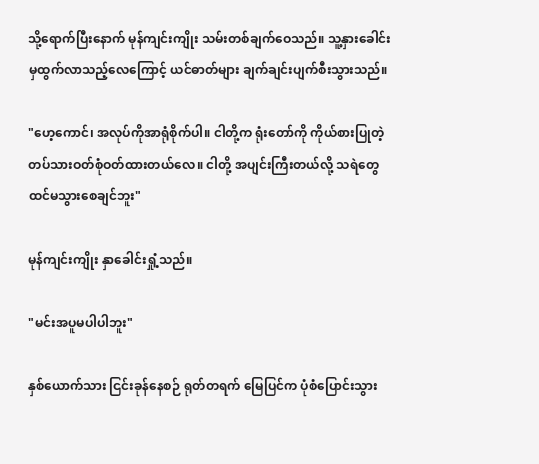သို့ရောက်ပြီးနောက် မုန်ကျင်းကျိုး သမ်းတစ်ချက်ဝေသည်။ သူ့နှားခေါင်းမှထွက်လာသည့်လေကြောင့် ယင်ဓာတ်များ ချက်ချင်းပျက်စီးသွားသည်။

"ဟေ့ကောင်၊ အလုပ်ကိုအာရုံစိုက်ပါ။ ငါတို့က ရုံးတော်ကို ကိုယ်စားပြုတဲ့ တပ်သားဝတ်စုံဝတ်ထားတယ်လေ။ ငါတို့ အပျင်းကြီးတယ်လို့ သရဲတွေထင်မသွားစေချင်ဘူး"

မုန်ကျင်းကျိုး နှာခေါင်းရှုံ့သည်။

"မင်းအပူမပါပါဘူး"

နှစ်ယောက်သား ငြင်းခုန်နေစဉ် ရုတ်တရက် မြေပြင်က ပုံစံပြောင်းသွား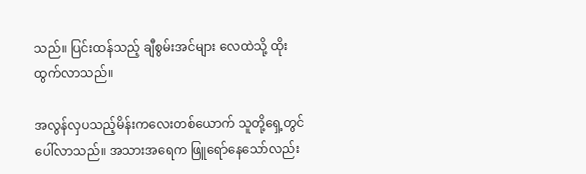သည်။ ပြင်းထန်သည့် ချီစွမ်းအင်များ လေထဲသို့ ထိုးထွက်လာသည်။

အလွန်လှပသည့်မိန်းကလေးတစ်ယောက် သူတို့ရှေ့တွင်ပေါ်လာသည်။ အသားအရေက ဖြူရော်နေသော်လည်း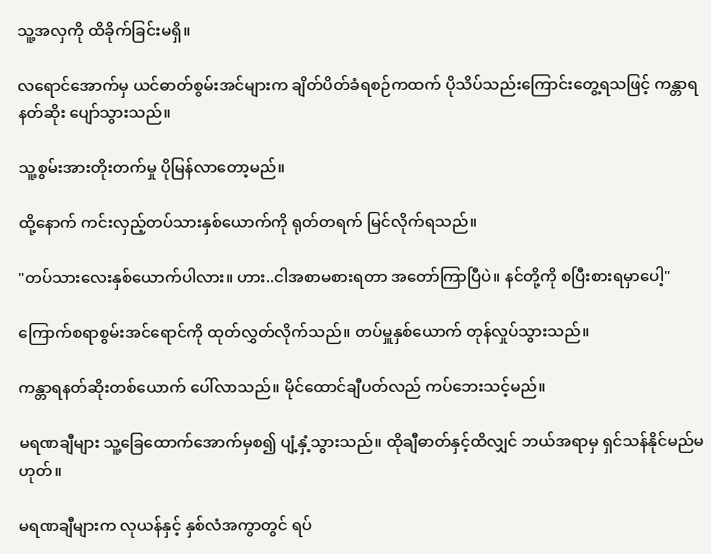သူ့အလှကို ထိခိုက်ခြင်းမရှိ။

လရောင်အောက်မှ ယင်ဓာတ်စွမ်းအင်များက ချိတ်ပိတ်ခံရစဉ်ကထက် ပိုသိပ်သည်းကြောင်းတွေ့ရသဖြင့် ကန္တာရနတ်ဆိုး ပျော်သွားသည်။

သူ့စွမ်းအားတိုးတက်မှု ပိုမြန်လာတော့မည်။

ထို့နောက် ကင်းလှည့်တပ်သားနှစ်ယောက်ကို ရုတ်တရက် မြင်လိုက်ရသည်။

"တပ်သားလေးနှစ်ယောက်ပါလား။ ဟား..ငါအစာမစားရတာ အတော်ကြာပြီပဲ။ နင်တို့ကို စပြီးစားရမှာပေါ့"

ကြောက်စရာစွမ်းအင်ရောင်ကို ထုတ်လွှတ်လိုက်သည်။ တပ်မှူနှစ်ယောက် တုန်လှုပ်သွားသည်။

ကန္တာရနတ်ဆိုးတစ်ယောက် ပေါ်လာသည်။ မိုင်ထောင်ချီပတ်လည် ကပ်ဘေးသင့်မည်။

မရဏချီများ သူ့ခြေထောက်အောက်မှစ၍ ပျံ့နှံ့သွားသည်။ ထိုချီဓာတ်နှင့်ထိလျှင် ဘယ်အရာမှ ရှင်သန်နိုင်မည်မဟုတ်။

မရဏချီများက လုယန်နှင့် နှစ်လံအကွာတွင် ရပ်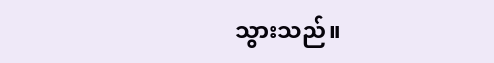သွားသည်။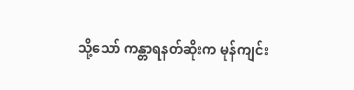သို့သော် ကန္တာရနတ်ဆိုးက မုန်ကျင်း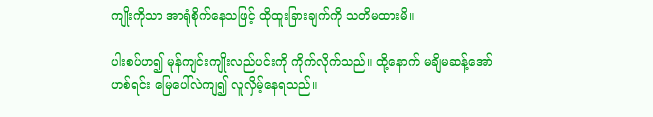ကျိုးကိုသာ အာရုံစိုက်နေသဖြင့် ထိုထူးခြားချက်ကို သတိမထားမိ။

ပါးစပ်ဟ၍ မုန်ကျင်းကျိုးလည်ပင်းကို ကိုက်လိုက်သည်။ ထို့နောက် မချိမဆန့်အော်ဟစ်ရင်း မြေပေါ်လဲကျ၍ လူလှိမ့်နေရသည်။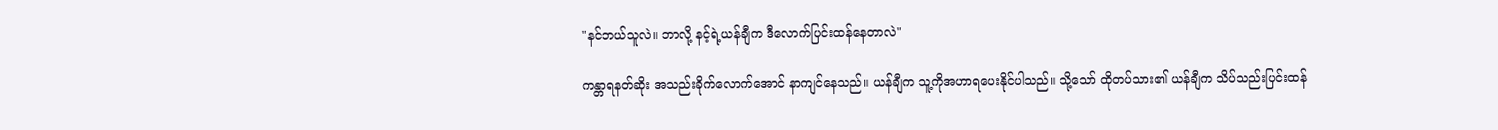"နင်ဘယ်သူလဲ။ ဘာလို့ နင့်ရဲ့ယန်ချီက ဒီလောက်ပြင်းထန်နေတာလဲ"

ကန္တာရနတ်ဆိုး အသည်းခိုက်လောက်အောင် နာကျင်နေသည်။ ယန်ချီက သူ့ကိုအဟာရပေးနိုင်ပါသည်။ သို့သော် ထိုတပ်သား၏ ယန်ချီက သိပ်သည်းပြင်းထန်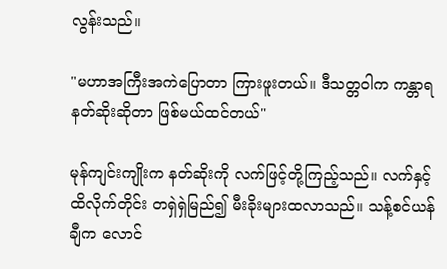လွန်းသည်။

"မဟာအကြီးအကဲပြောတာ ကြားဖူးတယ်။ ဒီသတ္တဝါက ကန္တာရနတ်ဆိုးဆိုတာ ဖြစ်မယ်ထင်တယ်"

မုန်ကျင်းကျိုးက နတ်ဆိုးကို လက်ဖြင့်တို့ကြည့်သည်။ လက်နှင့်ထိလိုက်တိုင်း တရှဲရှဲမြည်၍ မီးခိုးများထလာသည်။ သန့်စင်ယန်ချီက လောင်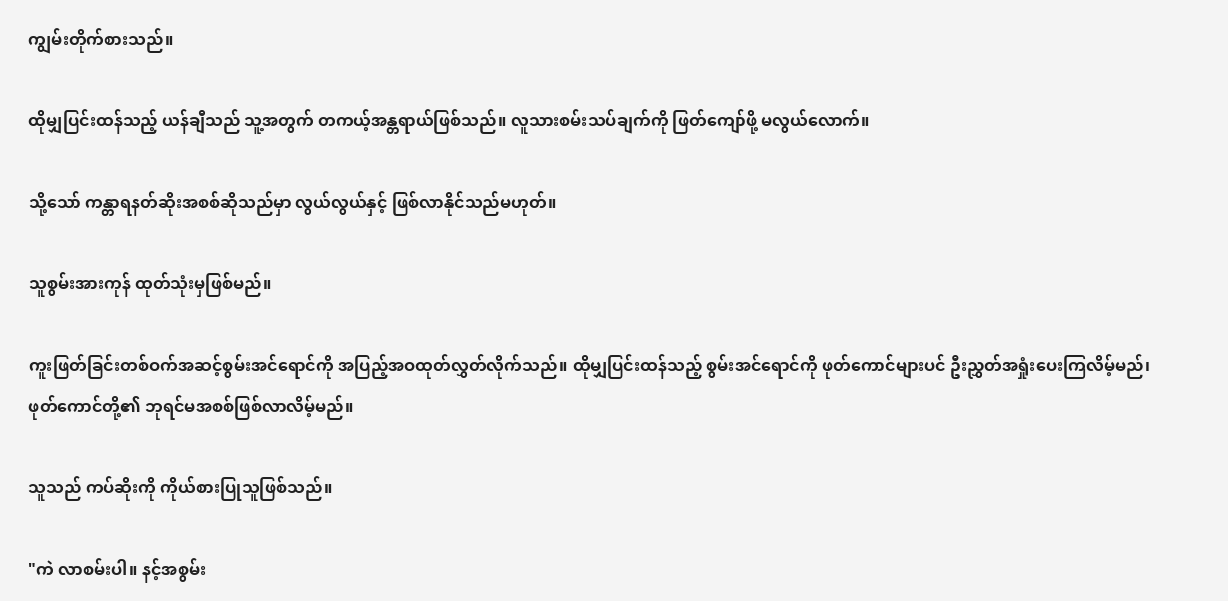ကျွမ်းတိုက်စားသည်။

ထိုမျှပြင်းထန်သည့် ယန်ချီသည် သူ့အတွက် တကယ့်အန္တရာယ်ဖြစ်သည်။ လူသားစမ်းသပ်ချက်ကို ဖြတ်ကျော်ဖို့ မလွယ်လောက်။

သို့သော် ကန္တာရနတ်ဆိုးအစစ်ဆိုသည်မှာ လွယ်လွယ်နှင့် ဖြစ်လာနိုင်သည်မဟုတ်။

သူစွမ်းအားကုန် ထုတ်သုံးမှဖြစ်မည်။

ကူးဖြတ်ခြင်းတစ်ဝက်အဆင့်စွမ်းအင်ရောင်ကို အပြည့်အဝထုတ်လွှတ်လိုက်သည်။ ထိုမျှပြင်းထန်သည့် စွမ်းအင်ရောင်ကို ဖုတ်ကောင်များပင် ဦးညွှတ်အရှုံးပေးကြလိမ့်မည်၊ ဖုတ်ကောင်တို့၏ ဘုရင်မအစစ်ဖြစ်လာလိမ့်မည်။

သူသည် ကပ်ဆိုးကို ကိုယ်စားပြုသူဖြစ်သည်။

"ကဲ လာစမ်းပါ။ နင့်အစွမ်း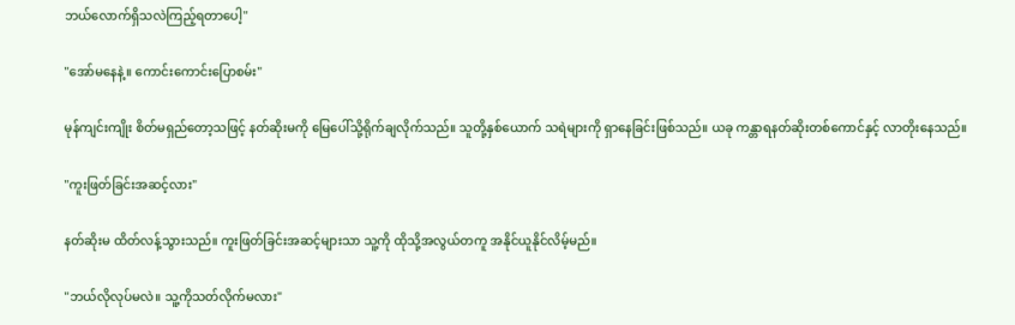ဘယ်လောက်ရှိသလဲကြည့်ရတာပေါ့"

"အော်မနေနဲ့။ ကောင်းကောင်းပြောစမ်း"

မုန်ကျင်းကျိုး စိတ်မရှည်တော့သဖြင့် နတ်ဆိုးမကို မြေပေါ်သို့ရိုက်ချလိုက်သည်။ သူတို့နှစ်ယောက် သရဲများကို ရှာနေခြင်းဖြစ်သည်။ ယခု ကန္တာရနတ်ဆိုးတစ်ကောင်နှင့် လာတိုးနေသည်။

"ကူးဖြတ်ခြင်းအဆင့်လား"

နတ်ဆိုးမ ထိတ်လန့်သွားသည်။ ကူးဖြတ်ခြင်းအဆင့်များသာ သူ့ကို ထိုသို့အလွယ်တကူ အနိုင်ယူနိုင်လိမ့်မည်။

"ဘယ်လိုလုပ်မလဲ။ သူ့ကိုသတ်လိုက်မလား"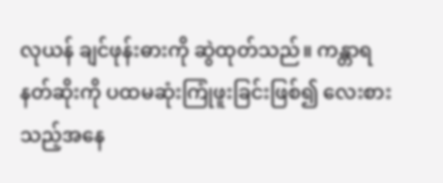လုယန် ချင်ဖုန်းဓားကို ဆွဲထုတ်သည်။ ကန္တာရနတ်ဆိုးကို ပထမဆုံးကြုံဖူးခြင်းဖြစ်၍ လေးစားသည့်အနေ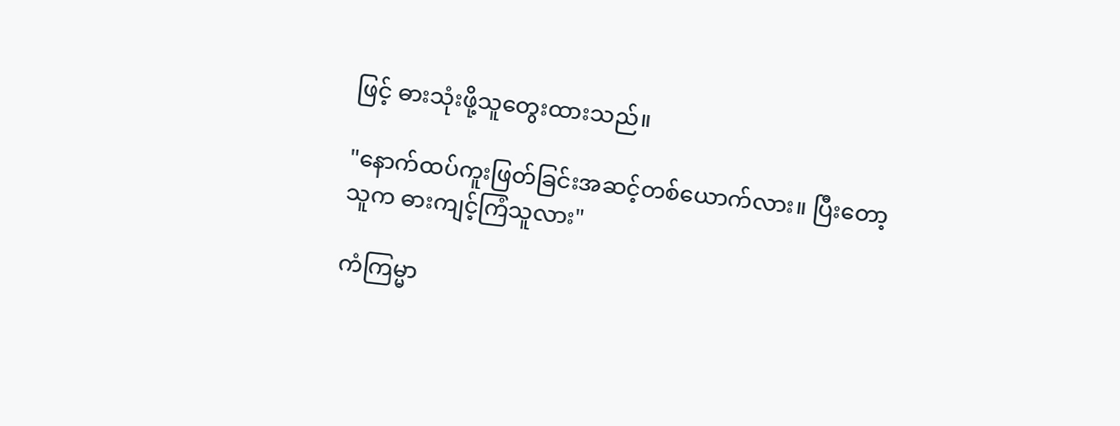ဖြင့် ဓားသုံးဖို့သူတွေးထားသည်။

"နောက်ထပ်ကူးဖြတ်ခြင်းအဆင့်တစ်ယောက်လား။ ပြီးတော့ သူက ဓားကျင့်ကြံသူလား"

ကံကြမ္မာ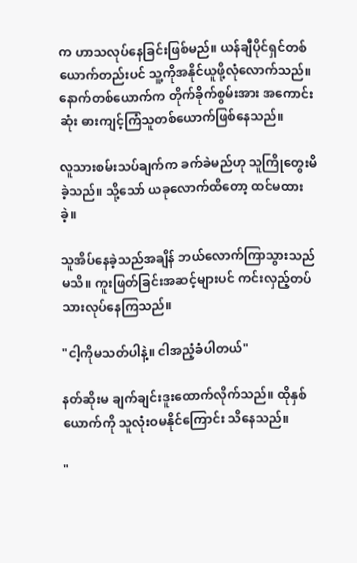က ဟာသလုပ်နေခြင်းဖြစ်မည်။ ယန်ချီပိုင်ရှင်တစ်ယောက်တည်းပင် သူ့ကိုအနိုင်ယူဖို့လုံလောက်သည်။ နောက်တစ်ယောက်က တိုက်ခိုက်စွမ်းအား အကောင်းဆုံး ဓားကျင့်ကြံသူတစ်ယောက်ဖြစ်နေသည်။

လူသားစမ်းသပ်ချက်က ခက်ခဲမည်ဟု သူကြိုတွေးမိခဲ့သည်။ သို့သော် ယခုလောက်ထိတော့ ထင်မထားခဲ့။

သူအိပ်နေခဲ့သည်အချိန် ဘယ်လောက်ကြာသွားသည်မသိ။ ကူးဖြတ်ခြင်းအဆင့်များပင် ကင်းလှည့်တပ်သားလုပ်နေကြသည်။

"ငါ့ကိုမသတ်ပါနဲ့။ ငါအညံ့ခံပါတယ်"

နတ်ဆိုးမ ချက်ချင်းဒူးထောက်လိုက်သည်။ ထိုနှစ်ယောက်ကို သူလုံးဝမနိုင်ကြောင်း သိနေသည်။

"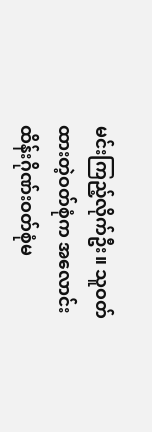မင်းကြည့်လိုက်ဦး။ သူဝတ်ထားတဲ့ဝတ်စုံက အလောင်းထိန်းဂိုဏ်းဝတ်စုံမ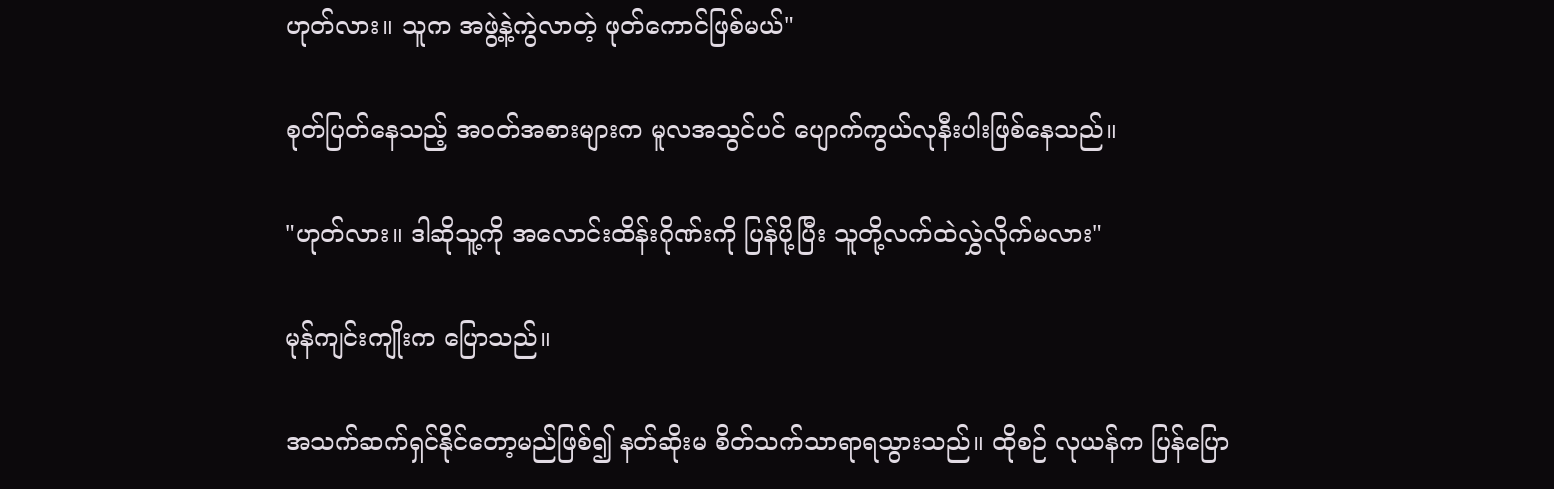ဟုတ်လား။ သူက အဖွဲ့နဲ့ကွဲလာတဲ့ ဖုတ်ကောင်ဖြစ်မယ်"

စုတ်ပြတ်နေသည့် အဝတ်အစားများက မူလအသွင်ပင် ပျောက်ကွယ်လုနီးပါးဖြစ်နေသည်။

"ဟုတ်လား။ ဒါဆိုသူ့ကို အလောင်းထိန်းဂိုဏ်းကို ပြန်ပို့ပြီး သူတို့လက်ထဲလွှဲလိုက်မလား"

မုန်ကျင်းကျိုးက ပြောသည်။

အသက်ဆက်ရှင်နိုင်တော့မည်ဖြစ်၍ နတ်ဆိုးမ စိတ်သက်သာရာရသွားသည်။ ထိုစဉ် လုယန်က ပြန်ပြော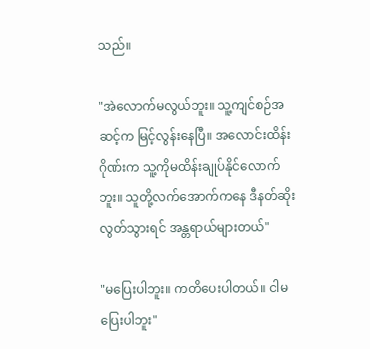သည်။

"အဲလောက်မလွယ်ဘူး။ သူ့ကျင်စဉ်အဆင့်က မြင့်လွန်းနေပြီ။ အလောင်းထိန်းဂိုဏ်းက သူ့ကိုမထိန်းချုပ်နိုင်လောက်ဘူး။ သူတို့လက်အောက်ကနေ ဒီနတ်ဆိုးလွတ်သွားရင် အန္တရာယ်များတယ်"

"မပြေးပါဘူး။ ကတိပေးပါတယ်။ ငါမပြေးပါဘူး"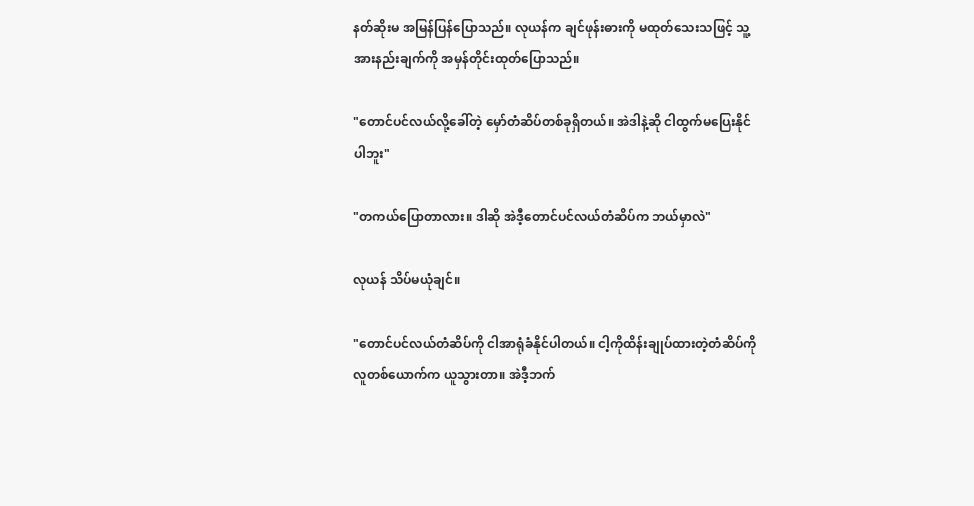နတ်ဆိုးမ အမြန်ပြန်ပြောသည်။ လုယန်က ချင်ဖုန်းဓားကို မထုတ်သေးသဖြင့် သူ့အားနည်းချက်ကို အမှန်တိုင်းထုတ်ပြောသည်။

"တောင်ပင်လယ်လို့ခေါ်တဲ့ မှော်တံဆိပ်တစ်ခုရှိတယ်။ အဲဒါနဲ့ဆို ငါထွက်မပြေးနိုင်ပါဘူး"

"တကယ်ပြောတာလား။ ဒါဆို အဲဒီ့တောင်ပင်လယ်တံဆိပ်က ဘယ်မှာလဲ"

လုယန် သိပ်မယုံချင်။

"တောင်ပင်လယ်တံဆိပ်ကို ငါအာရုံခံနိုင်ပါတယ်။ ငါ့ကိုထိန်းချုပ်ထားတဲ့တံဆိပ်ကို လူတစ်ယောက်က ယူသွားတာ။ အဲဒီ့ဘက်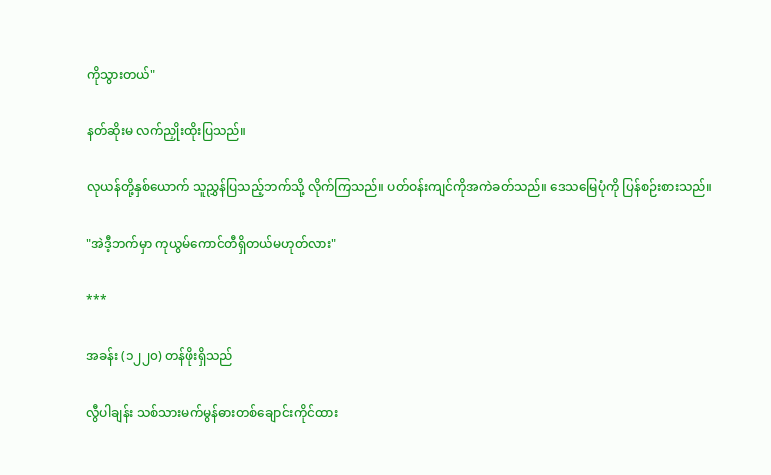ကိုသွားတယ်"

နတ်ဆိုးမ လက်ညှိုးထိုးပြသည်။

လုယန်တို့နှစ်ယောက် သူညွှန်ပြသည့်ဘက်သို့ လိုက်ကြသည်။ ပတ်ဝန်းကျင်ကိုအကဲခတ်သည်။ ဒေသမြေပုံကို ပြန်စဉ်းစားသည်။

"အဲဒီ့ဘက်မှာ ကုယွမ်ကောင်တီရှိတယ်မဟုတ်လား"

***

အခန်း (၁၂၂၀) တန်ဖိုးရှိသည်

လွီပါချန်း သစ်သားမက်မွန်ဓားတစ်ချောင်းကိုင်ထား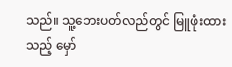သည်။ သူ့ဘေးပတ်လည်တွင် မြူဖုံးထားသည့် မှော်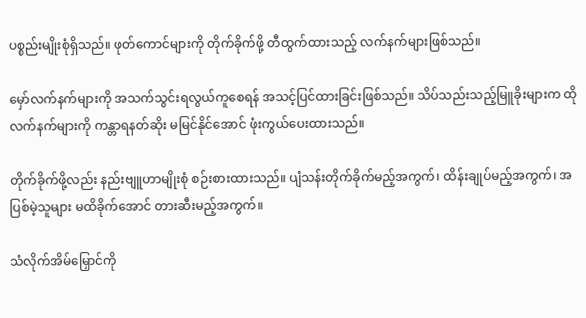ပစ္စည်းမျိုးစုံရှိသည်။ ဖုတ်ကောင်များကို တိုက်ခိုက်ဖို့ တီထွက်ထားသည့် လက်နက်များဖြစ်သည်။

မှော်လက်နက်များကို အသက်သွင်းရလွယ်ကူစေရန် အသင့်ပြင်ထားခြင်းဖြစ်သည်။ သိပ်သည်းသည့်မြူခိုးများက ထိုလက်နက်များကို ကန္တာရနတ်ဆိုး မမြင်နိုင်အောင် ဖုံးကွယ်ပေးထားသည်။

တိုက်ခိုက်ဖို့လည်း နည်းဗျူဟာမျိုးစုံ စဉ်းစားထားသည်။ ပျံသန်းတိုက်ခိုက်မည့်အကွက်၊ ထိန်းချုပ်မည့်အကွက်၊ အပြစ်မဲ့သူများ မထိခိုက်အောင် တားဆီးမည့်အကွက်။

သံလိုက်အိမ်မြှောင်ကို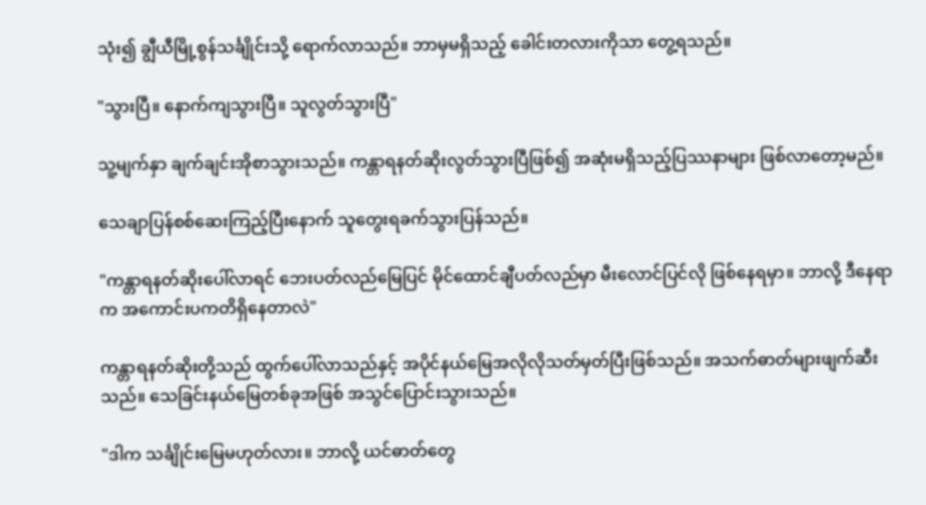သုံး၍ ချွီယီမြို့စွန်သင်္ချိုင်းသို့ ရောက်လာသည်။ ဘာမှမရှိသည့် ခေါင်းတလားကိုသာ တွေ့ရသည်။

"သွားပြီ။ နောက်ကျသွားပြီ။ သူလွတ်သွားပြီ"

သူ့မျက်နှာ ချက်ချင်းအိုစာသွားသည်။ ကန္တာရနတ်ဆိုးလွတ်သွားပြီဖြစ်၍ အဆုံးမရှိသည့်ပြဿနာများ ဖြစ်လာတော့မည်။

သေချာပြန်စစ်ဆေးကြည့်ပြီးနောက် သူတွေးရခက်သွားပြန်သည်။

"ကန္တာရနတ်ဆိုးပေါ်လာရင် ဘေးပတ်လည်မြေပြင် မိုင်ထောင်ချီပတ်လည်မှာ မီးလောင်ပြင်လို ဖြစ်နေရမှာ။ ဘာလို့ ဒီနေရာက အကောင်းပကတိရှိနေတာလဲ"

ကန္တာရနတ်ဆိုးတို့သည် ထွက်ပေါ်လာသည်နှင့် အပိုင်နယ်မြေအလိုလိုသတ်မှတ်ပြီးဖြစ်သည်။ အသက်ဓာတ်များဖျက်ဆီးသည်။ သေခြင်းနယ်မြေတစ်ခုအဖြစ် အသွင်ပြောင်းသွားသည်။

"ဒါက သင်္ချိုင်းမြေမဟုတ်လား။ ဘာလို့ ယင်ဓာတ်တွေ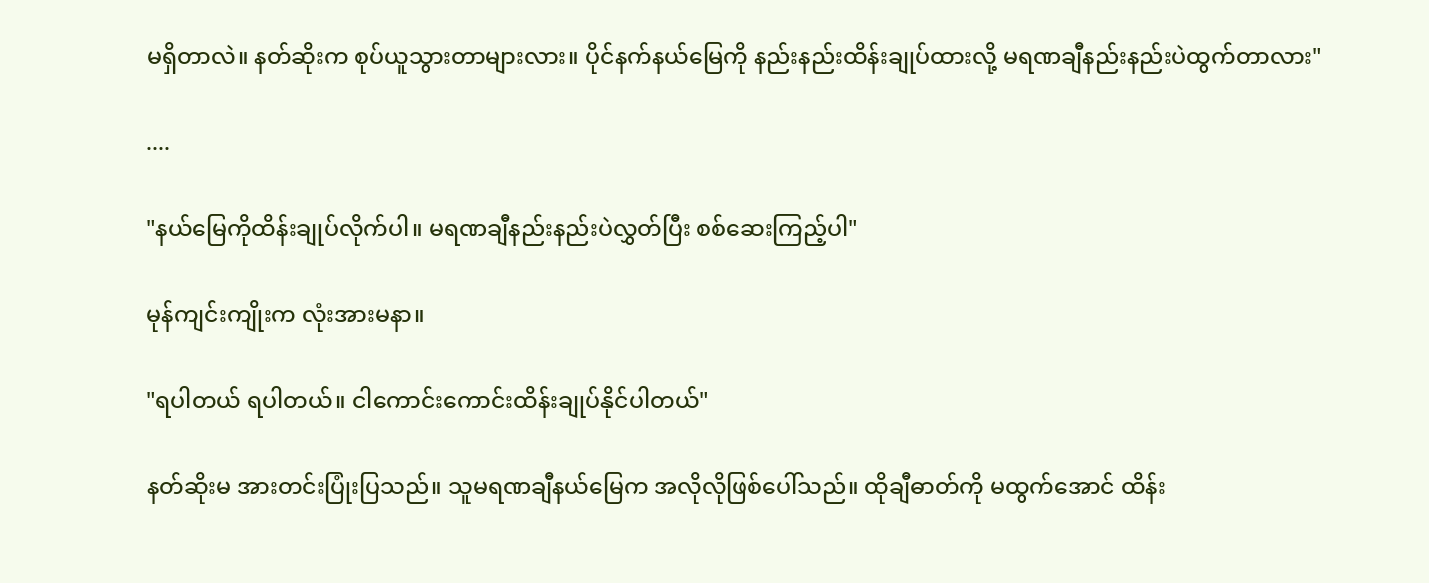မရှိတာလဲ။ နတ်ဆိုးက စုပ်ယူသွားတာများလား။ ပိုင်နက်နယ်မြေကို နည်းနည်းထိန်းချုပ်ထားလို့ မရဏချီနည်းနည်းပဲထွက်တာလား"

....

"နယ်မြေကိုထိန်းချုပ်လိုက်ပါ။ မရဏချီနည်းနည်းပဲလွှတ်ပြီး စစ်ဆေးကြည့်ပါ"

မုန်ကျင်းကျိုးက လုံးအားမနာ။

"ရပါတယ် ရပါတယ်။ ငါကောင်းကောင်းထိန်းချုပ်နိုင်ပါတယ်"

နတ်ဆိုးမ အားတင်းပြုံးပြသည်။ သူမရဏချီနယ်မြေက အလိုလိုဖြစ်ပေါ်သည်။ ထိုချီဓာတ်ကို မထွက်အောင် ထိန်း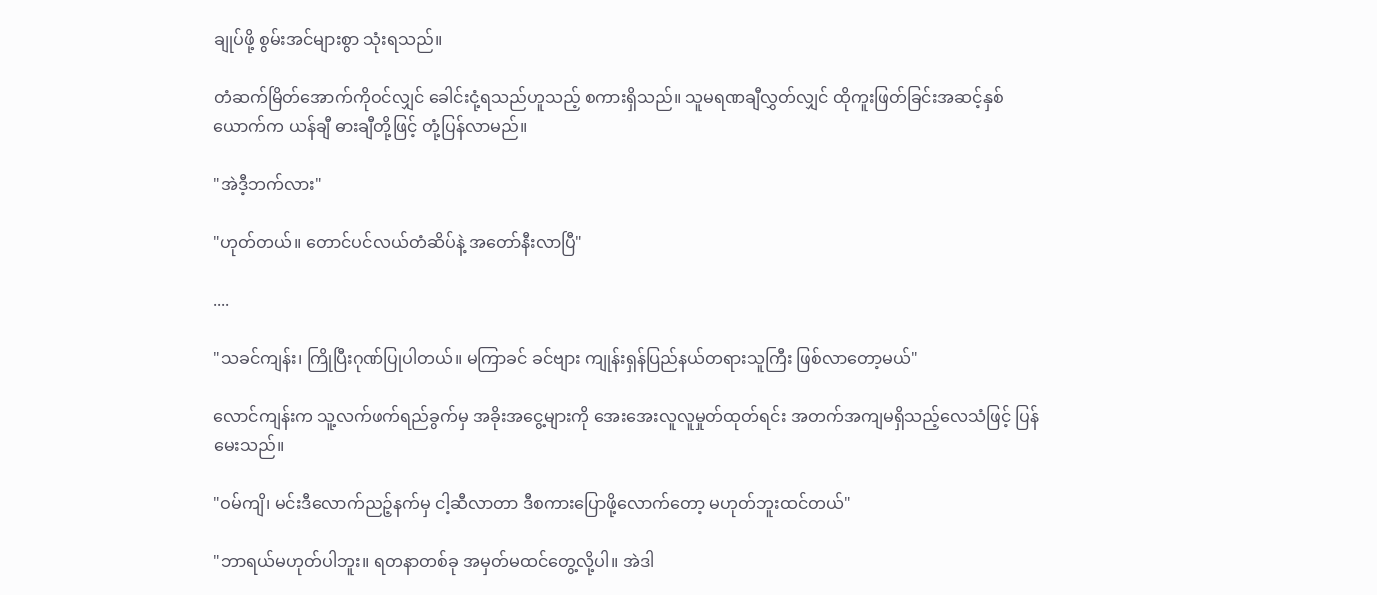ချုပ်ဖို့ စွမ်းအင်များစွာ သုံးရသည်။

တံဆက်မြိတ်အောက်ကိုဝင်လျှင် ခေါင်းငုံ့ရသည်ဟူသည့် စကားရှိသည်။ သူမရဏချီလွှတ်လျှင် ထိုကူးဖြတ်ခြင်းအဆင့်နှစ်ယောက်က ယန်ချီ ဓားချီတို့ဖြင့် တုံ့ပြန်လာမည်။

"အဲဒီ့ဘက်လား"

"ဟုတ်တယ်။ တောင်ပင်လယ်တံဆိပ်နဲ့ အတော်နီးလာပြီ"

....

"သခင်ကျန်း၊ ကြိုပြီးဂုဏ်ပြုပါတယ်။ မကြာခင် ခင်ဗျား ကျုန်းရှန်ပြည်နယ်တရားသူကြီး ဖြစ်လာတော့မယ်"

လောင်ကျန်းက သူ့လက်ဖက်ရည်ခွက်မှ အခိုးအငွေ့များကို အေးအေးလူလူမှုတ်ထုတ်ရင်း အတက်အကျမရှိသည့်လေသံဖြင့် ပြန်မေးသည်။

"ဝမ်ကျိ၊ မင်းဒီလောက်ညဉ့်နက်မှ ငါ့ဆီလာတာ ဒီစကားပြောဖို့လောက်တော့ မဟုတ်ဘူးထင်တယ်"

"ဘာရယ်မဟုတ်ပါဘူး။ ရတနာတစ်ခု အမှတ်မထင်တွေ့လို့ပါ။ အဲဒါ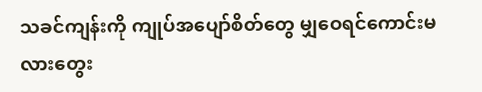သခင်ကျန်းကို ကျုပ်အပျော်စိတ်တွေ မျှဝေရင်ကောင်းမလားတွေး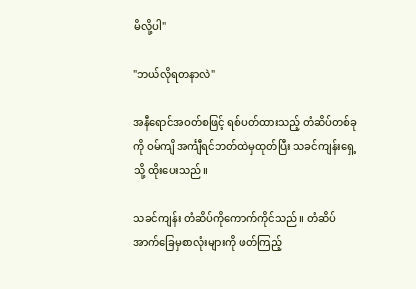မိလို့ပါ"

"ဘယ်လိုရတနာလဲ"

အနီရောင်အဝတ်စဖြင့် ရစ်ပတ်ထားသည့် တံဆိပ်တစ်ခုကို ဝမ်ကျိ အင်္ကျီရင်ဘတ်ထဲမှထုတ်ပြီး သခင်ကျန်းရှေ့သို့ ထိုးပေးသည်။

သခင်ကျန်း တံဆိပ်ကိုကောက်ကိုင်သည်။ တံဆိပ်အာက်ခြေမှစာလုံးများကို ဖတ်ကြည့်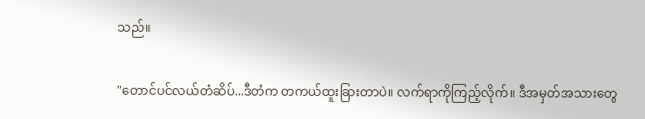သည်။

"တောင်ပင်လယ်တံဆိပ်...ဒီတံက တကယ်ထူးခြားတာပဲ။ လက်ရာကိုကြည့်လိုက်။ ဒီအမှတ်အသားတွေ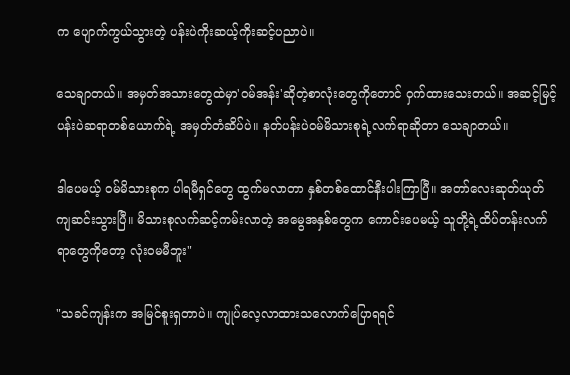က ပျောက်ကွယ်သွားတဲ့ ပန်းပဲကိုးဆယ့်ကိုးဆင့်ပညာပဲ။

သေချာတယ်။ အမှတ်အသားတွေထဲမှာ'ဝမ်အန်း'ဆိုတဲ့စာလုံးတွေကိုတောင် ဝှက်ထားသေးတယ်။ အဆင့်မြင့်ပန်းပဲဆရာတစ်ယောက်ရဲ့ အမှတ်တံဆိပ်ပဲ။ နတ်ပန်းပဲဝမ်မိသားစုရဲ့လက်ရာဆိုတာ သေချာတယ်။

ဒါပေမယ့် ဝမ်မိသားစုက ပါရမီရှင်တွေ ထွက်မလာတာ နှစ်တစ်ထောင်နီးပါးကြာပြီ။ အတာ်လေးဆုတ်ယုတ်ကျဆင်းသွားပြီ။ မိသားစုလက်ဆင့်ကမ်းလာတဲ့ အမွေအနှစ်တွေက ကောင်းပေမယ့် သူတို့ရဲ့ထိပ်တန်းလက်ရာတွေကိုတော့ လုံးဝမမီဘူး"

"သခင်ကျန်းက အမြင်စူးရှတာပဲ။ ကျုပ်လေ့လာထားသလောက်ပြောရရင်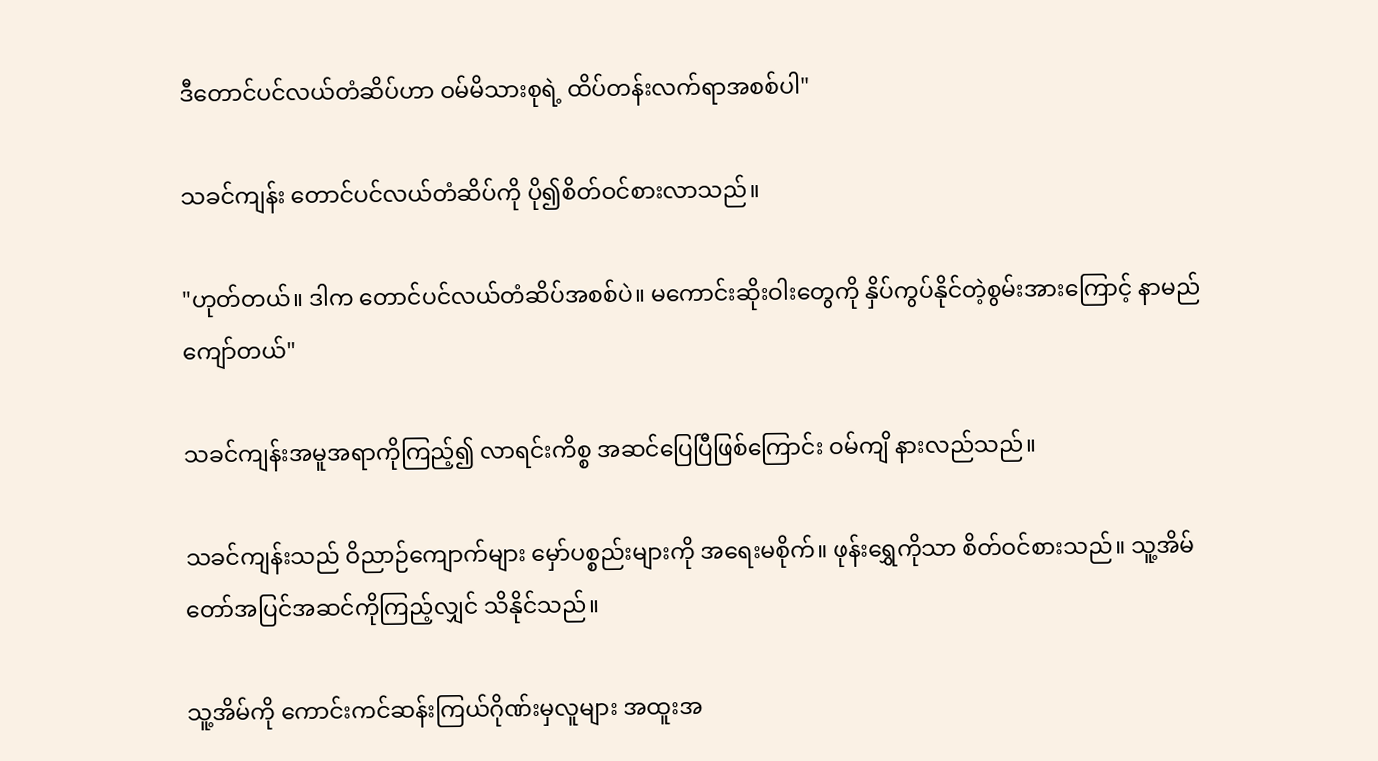ဒီတောင်ပင်လယ်တံဆိပ်ဟာ ဝမ်မိသားစုရဲ့ ထိပ်တန်းလက်ရာအစစ်ပါ"

သခင်ကျန်း တောင်ပင်လယ်တံဆိပ်ကို ပို၍စိတ်ဝင်စားလာသည်။

"ဟုတ်တယ်။ ဒါက တောင်ပင်လယ်တံဆိပ်အစစ်ပဲ။ မကောင်းဆိုးဝါးတွေကို နှိပ်ကွပ်နိုင်တဲ့စွမ်းအားကြောင့် နာမည်ကျော်တယ်"

သခင်ကျန်းအမူအရာကိုကြည့်၍ လာရင်းကိစ္စ အဆင်ပြေပြီဖြစ်ကြောင်း ဝမ်ကျိ နားလည်သည်။

သခင်ကျန်းသည် ဝိညာဉ်ကျောက်များ မှော်ပစ္စည်းများကို အရေးမစိုက်။ ဖုန်းရွှေကိုသာ စိတ်ဝင်စားသည်။ သူ့အိမ်တော်အပြင်အဆင်ကိုကြည့်လျှင် သိနိုင်သည်။

သူ့အိမ်ကို ကောင်းကင်ဆန်းကြယ်ဂိုဏ်းမှလူများ အထူးအ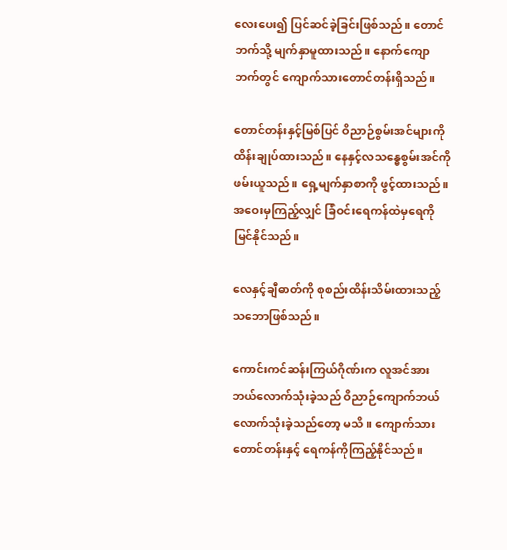လေးပေး၍ ပြင်ဆင်ခဲ့ခြင်းဖြစ်သည်။ တောင်ဘက်သို့ မျက်နှာမူထားသည်။ နောက်ကျောဘက်တွင် ကျောက်သားတောင်တန်းရှိသည်။

တောင်တန်းနှင့်မြစ်ပြင် ဝိညာဉ်စွမ်းအင်များကို ထိန်းချုပ်ထားသည်။ နေနှင့်လသန္ဓေစွမ်းအင်ကို ဖမ်းယူသည်။ ရှေ့မျက်နှာစာကို ဖွင့်ထားသည်။အဝေးမှကြည့်လျှင် ခြံဝင်းရေကန်ထဲမှရေကို မြင်နိုင်သည်။

လေနှင့်ချီဓာတ်ကို စုစည်းထိန်းသိမ်းထားသည့်သဘောဖြစ်သည်။

ကောင်းကင်ဆန်းကြယ်ဂိုဏ်းက လူအင်အားဘယ်လောက်သုံးခဲ့သည် ဝိညာဉ်ကျောက်ဘယ်လောက်သုံးခဲ့သည်တော့ မသိ။ ကျောက်သားတောင်တန်းနှင့် ရေကန်ကိုကြည့်နိုင်သည်။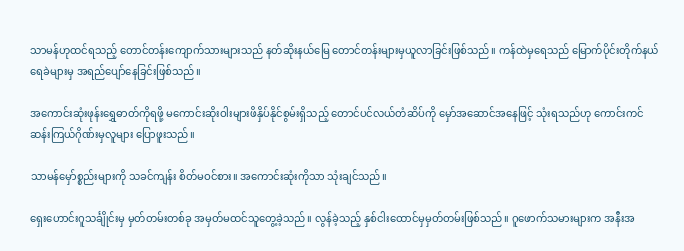သာမန်ဟုထင်ရသည့် တောင်တန်းကျောက်သားများသည် နတ်ဆိုးနယ်မြေ တောင်တန်းများမှယူလာခြင်းဖြစ်သည်။ ကန်ထဲမှရေသည် မြောက်ပိုင်းတိုက်နယ်ရေခဲများမှ အရည်ပျော်နေခြင်းဖြစ်သည်။

အကောင်းဆုံးဖုန်းရွှေဓာတ်ကိုရဖို့ မကောင်းဆိုးဝါးများဖိနှိပ်နိုင်စွမ်းရှိသည့် တောင်ပင်လယ်တံဆိပ်ကို မှော်အဆောင်အနေဖြင့် သုံးရသည်ဟု ကောင်းကင်ဆန်းကြယ်ဂိုဏ်းမှလူများ ပြောဖူးသည်။

သာမန်မှော်စ္စည်းများကို သခင်ကျန်း စိတ်မဝင်စား။ အကောင်းဆုံးကိုသာ သုံးချင်သည်။

ရှေးဟောင်းဂူသင်္ချိုင်းမှ မှတ်တမ်းတစ်ခု အမှတ်မထင်သူတွေ့ခဲ့သည်။ လွန်ခဲ့သည့် နှစ်ငါး‌ထောင်မှမှတ်တမ်းဖြစ်သည်။ ဂူဖောက်သမားများက အနီးအ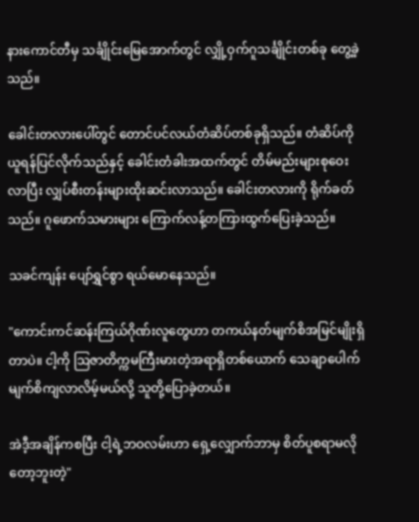နားကောင်တီမှ သင်္ချိုင်းမြေအောက်တွင် လျှို့ဝှက်ဂူသင်္ချိုင်းတစ်ခု တွေ့ခဲ့သည်။

ခေါင်းတလားပေါ်တွင် တောင်ပင်လယ်တံဆိပ်တစ်ခုရှိသည်။ တံဆိပ်ကိုယူရန်ပြင်လိုက်သည်နှင့် ခေါင်းတံခါးအထက်တွင် တိမ်မည်းများစုဝေးလာပြီး လျှပ်စီးတန်းများထိုးဆင်းလာသည်။ ခေါင်းတလားကို ရိုက်ခတ်သည်။ ဂူဖောက်သမားများ ကြောက်လန့်တကြားထွက်ပြေးခဲ့သည်။

သခင်ကျန်း ပျော်ရွှင်စွာ ရယ်မောနေသည်။

"ကောင်းကင်ဆန်းကြယ်ဂိုဏ်းလူတွေဟာ တကယ်နတ်မျက်စိအမြင်မျိုးရှိတာပဲ။ ငါ့ကို ဩဇာတိက္ကမကြီးမားတဲ့အရာရှိတစ်ယောက် သေချာပေါက်မျက်စိကျလာလိမ့်မယ်လို့ သူတို့ပြောခဲ့တယ်။

အဲဒီ့အချိန်ကစပြီး ငါ့ရဲ့ဘဝလမ်းဟာ ရှေ့လျှောက်ဘာမှ စိတ်ပူစရာမလိုတော့ဘူးတဲ့"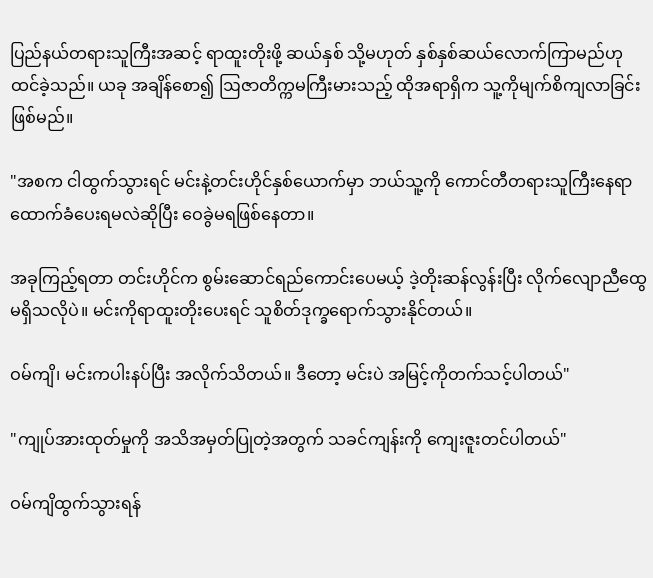ပြည်နယ်တရားသူကြီးအဆင့် ရာထူးတိုးဖို့ ဆယ်နှစ် သို့မဟုတ် နှစ်နှစ်ဆယ်လောက်ကြာမည်ဟု ထင်ခဲ့သည်။ ယခု အချိန်စော၍ ဩဇာတိက္ကမကြီးမားသည့် ထိုအရာရှိက သူ့ကိုမျက်စိကျလာခြင်းဖြစ်မည်။

"အစက ငါထွက်သွားရင် မင်းနဲ့တင်းဟိုင်နှစ်ယောက်မှာ ဘယ်သူ့ကို ကောင်တီတရားသူကြီးနေရာ ထောက်ခံပေးရမလဲဆိုပြီး ဝေခွဲမရဖြစ်နေတာ။

အခုကြည့်ရတာ တင်းဟိုင်က စွမ်းဆောင်ရည်ကောင်းပေမယ့် ဒဲ့တိုးဆန်လွန်းပြီး လိုက်လျောညီထွေ မရှိသလိုပဲ။ မင်းကိုရာထူးတိုးပေးရင် သူစိတ်ဒုက္ခရောက်သွားနိုင်တယ်။

ဝမ်ကျိ၊ မင်းကပါးနပ်ပြီး အလိုက်သိတယ်။ ဒီတော့ မင်းပဲ အမြင့်ကိုတက်သင့်ပါတယ်"

"ကျုပ်အားထုတ်မှုကို အသိအမှတ်ပြုတဲ့အတွက် သခင်ကျန်းကို ကျေးဇူးတင်ပါတယ်"

ဝမ်ကျိထွက်သွားရန်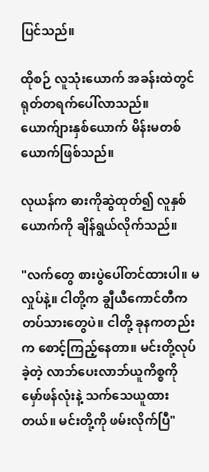ပြင်သည်။

ထိုစဉ် လူသုံးယောက် အခန်းထဲတွင် ရုတ်တရက်ပေါ်လာသည်။ ယောက်ျားနှစ်ယောက် မိန်းမတစ်ယောက်ဖြစ်သည်။

လုယန်က ဓားကိုဆွဲထုတ်၍ လူနှစ်ယောက်ကို ချိန်ရွယ်လိုက်သည်။

"လက်တွေ စားပွဲပေါ်တင်ထားပါ။ မလှုပ်နဲ့။ ငါတို့က ချွီယီကောင်တီက တပ်သားတွေပဲ။ ငါတို့ ခုနကတည်းက စောင့်ကြည့်နေတာ။ မင်းတို့လုပ်ခဲ့တဲ့ လာဘ်ပေးလာဘ်ယူကိစ္စကို မှော်ဖန်လုံးနဲ့ သက်သေယူထားတယ်။ မင်းတို့ကို ဖမ်းလိုက်ပြီ"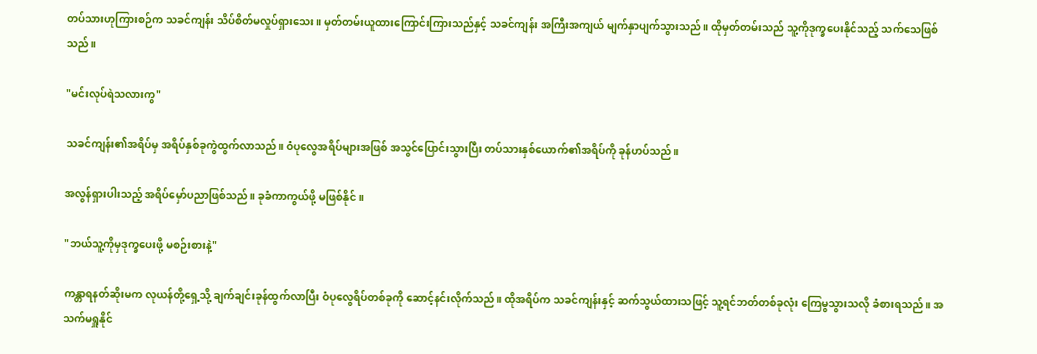တပ်သားဟုကြားစဉ်က သခင်ကျန်း သိပ်စိတ်မလှုပ်ရှားသေး။ မှတ်တမ်းယူထားကြောင်းကြားသည်နှင့် သခင်ကျန်း အကြီးအကျယ် မျက်နှာပျက်သွားသည်။ ထိုမှတ်တမ်းသည် သူ့ကိုဒုက္ခပေးနိုင်သည့် သက်သေဖြစ်သည်။

"မင်းလုပ်ရဲသလားကွ"

သခင်ကျန်း၏အရိပ်မှ အရိပ်နှစ်ခုကွဲထွက်လာသည်။ ဝံပုလွေအရိပ်များအဖြစ် အသွင်ပြောင်းသွားပြီး တပ်သားနှစ်ယောက်၏အရိပ်ကို ခုန်ဟပ်သည်။

အလွန်ရှားပါးသည့် အရိပ်မှော်ပညာဖြစ်သည်။ ခုခံကာကွယ်ဖို့ မဖြစ်နိုင်။

"ဘယ်သူ့ကိုမှဒုက္ခပေးဖို့ မစဉ်းစားနဲ့"

ကန္တာရနတ်ဆိုးမက လုယန်တို့ရှေ့သို့ ချက်ချင်းခုန်ထွက်လာပြီး ဝံပုလွေရိပ်တစ်ခုကို ဆောင့်နင်းလိုက်သည်။ ထိုအရိပ်က သခင်ကျန်းနှင့် ဆက်သွယ်ထားသဖြင့် သူ့ရင်ဘတ်တစ်ခုလုံး ကြေမွသွားသလို ခံစားရသည်။ အသက်မရှူနိုင်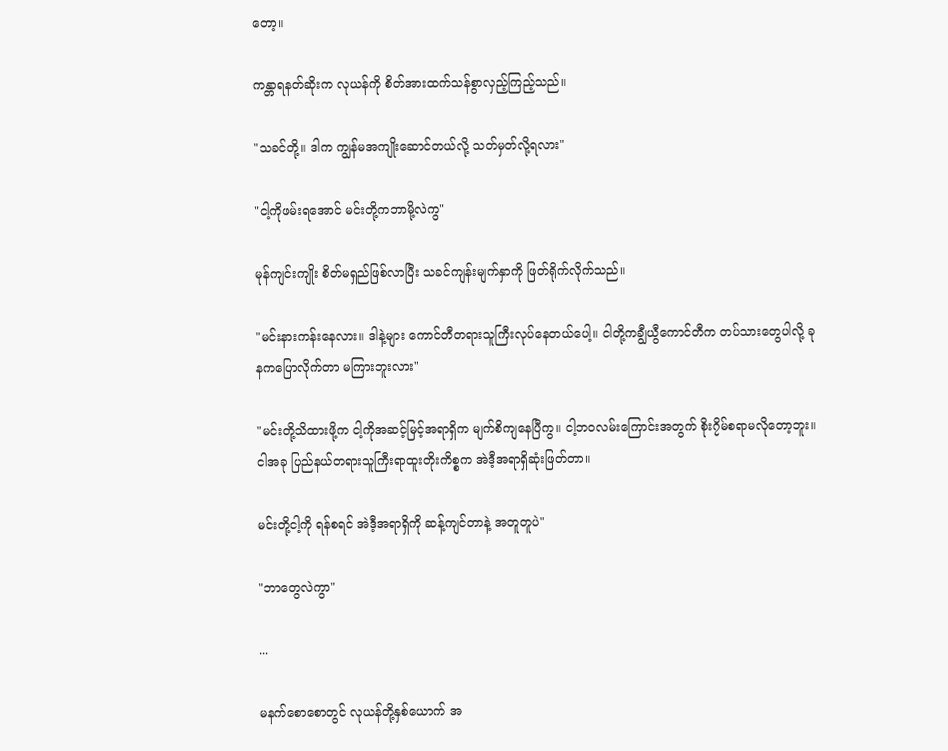တော့။

ကန္တာရနတ်ဆိုးက လုယန်ကို စိတ်အားထက်သန်စွာလှည့်ကြည့်သည်။

"သခင်တို့။ ဒါက ကျွန်မအကျိုးဆောင်တယ်လို့ သတ်မှတ်လို့ရလား"

"ငါ့ကိုဖမ်းရအောင် မင်းတို့ကဘာမို့လဲကွ"

မုန်ကျင်းကျိုး စိတ်မရှည်ဖြစ်လာပြီး သခင်ကျန်းမျက်နှာကို ဖြတ်ရိုက်လိုက်သည်။

"မင်းနားကန်းနေလား။ ဒါနဲ့များ ကောင်တီတရားသူကြီးလုပ်နေတယ်ပေါ့။ ငါတို့ကချွီယွီကောင်တီက တပ်သားတွေပါလို့ ခုနကပြောလိုက်တာ မကြားဘူးလား"

"မင်းတို့သိထားဖို့က ငါ့ကိုအဆင့်မြင့်အရာရှိက မျက်စိကျနေပြီကွ။ ငါ့ဘဝလမ်းကြောင်းအတွက် စိုး၇ိမ်စရာမလိုတော့ဘူး။ ငါအခု ပြည်နယ်တရားသူကြီးရာထူးတိုးကိစ္စက အဲဒီ့အရာရှိဆုံးဖြတ်တာ။

မင်းတို့ငါ့ကို ရန်စရင် အဲဒီ့အရာရှိကို ဆန့်ကျင်တာနဲ့ အတူတူပဲ"

"ဘာတွေလဲကွာ"

...

မနက်စောစောတွင် လုယန်တို့နှစ်ယောက် အ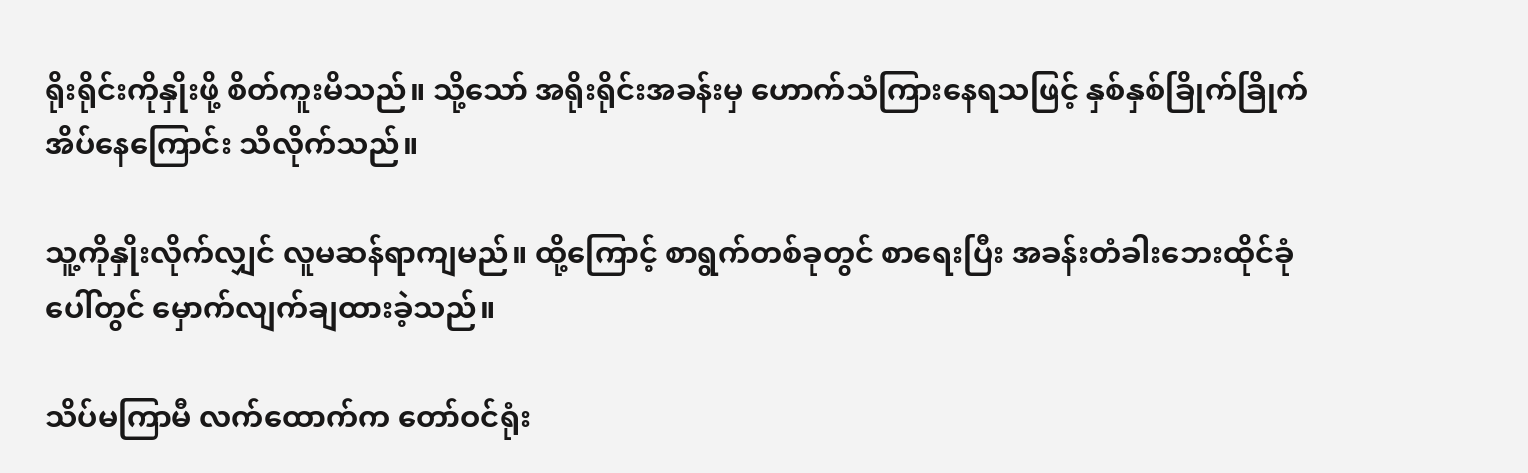ရိုးရိုင်းကိုနှိုးဖို့ စိတ်ကူးမိသည်။ သို့သော် အရိုးရိုင်းအခန်းမှ ဟောက်သံကြားနေရသဖြင့် နှစ်နှစ်ခြိုက်ခြိုက် အိပ်နေကြောင်း သိလိုက်သည်။

သူ့ကိုနှိုးလိုက်လျှင် လူမဆန်ရာကျမည်။ ထို့ကြောင့် စာရွက်တစ်ခုတွင် စာရေးပြီး အခန်းတံခါးဘေးထိုင်ခုံပေါ်တွင် မှောက်လျက်ချထားခဲ့သည်။

သိပ်မကြာမီ လက်ထောက်က တော်ဝင်ရုံး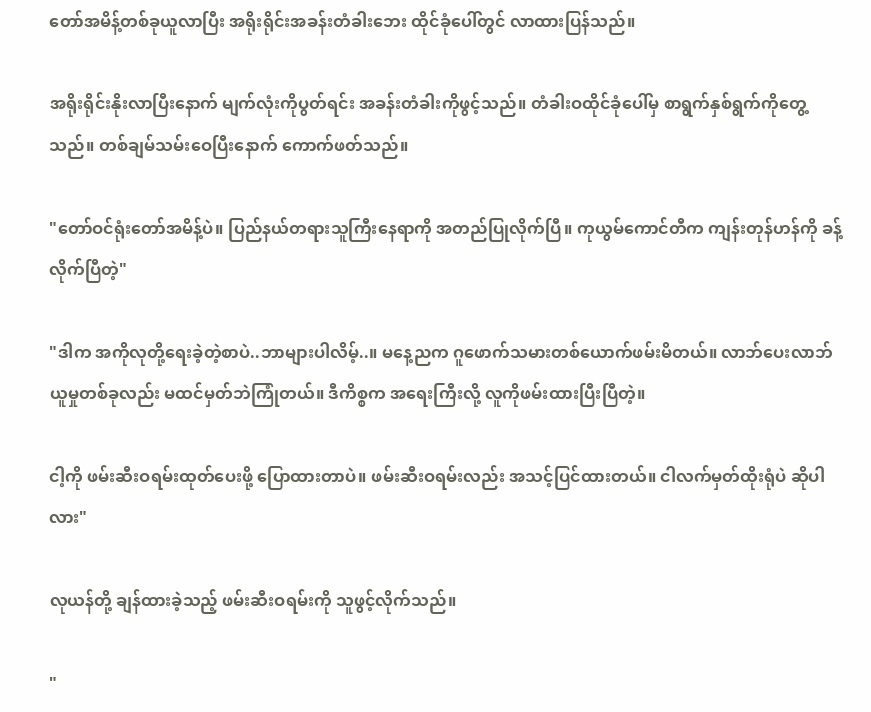တော်အမိန့်တစ်ခုယူလာပြီး အရိုးရိုင်းအခန်းတံခါးဘေး ထိုင်ခုံပေါ်တွင် လာထားပြန်သည်။

အရိုးရိုင်းနိုးလာပြီးနောက် မျက်လုံးကိုပွတ်ရင်း အခန်းတံခါးကိုဖွင့်သည်။ တံခါးဝထိုင်ခုံပေါ်မှ စာရွက်နှစ်ရွက်ကိုတွေ့သည်။ တစ်ချမ်သမ်းဝေပြီးနောက် ကောက်ဖတ်သည်။

"တော်ဝင်ရုံးတော်အမိန့်ပဲ။ ပြည်နယ်တရားသူကြီးနေရာကို အတည်ပြုလိုက်ပြီ။ ကုယွမ်ကောင်တီက ကျန်းတုန်ဟန်ကို ခန့်လိုက်ပြီတဲ့"

"ဒါက အကိုလုတို့ရေးခဲ့တဲ့စာပဲ..ဘာများပါလိမ့်..။ မနေ့ညက ဂူဖောက်သမားတစ်ယောက်ဖမ်းမိတယ်။ လာဘ်ပေးလာဘ်ယူမှုတစ်ခုလည်း မထင်မှတ်ဘဲကြုံတယ်။ ဒီကိစ္စက အရေးကြီးလို့ လူကိုဖမ်းထားပြီးပြီတဲ့။

ငါ့ကို ဖမ်းဆီးဝရမ်းထုတ်ပေးဖို့‌ ပြောထားတာပဲ။ ဖမ်းဆီးဝရမ်းလည်း အသင့်ပြင်ထားတယ်။ ငါလက်မှတ်ထိုးရုံပဲ ဆိုပါလား"

လုယန်တို့ ချန်ထားခဲ့သည့် ဖမ်းဆီးဝရမ်းကို သူဖွင့်လိုက်သည်။

"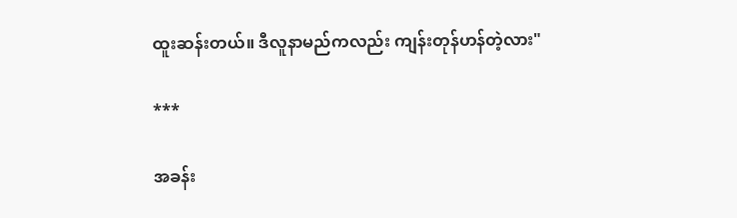ထူးဆန်းတယ်။ ဒီလူနာမည်ကလည်း ကျန်းတုန်ဟန်တဲ့လား"

***

အခန်း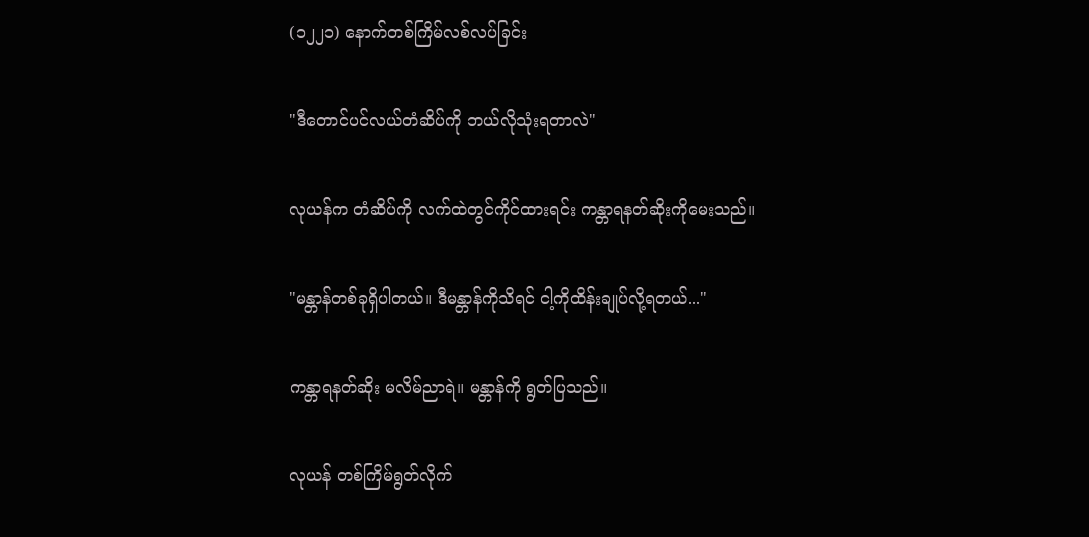(၁၂၂၁) နောက်တစ်ကြိမ်လစ်လပ်ခြင်း

"ဒီတောင်ပင်လယ်တံဆိပ်ကို ဘယ်လိုသုံးရတာလဲ"

လုယန်က တံဆိပ်ကို လက်ထဲတွင်ကိုင်ထားရင်း ကန္တာရနတ်ဆိုးကိုမေးသည်။

"မန္တာန်တစ်ခုရှိပါတယ်။ ဒီမန္တာန်ကိုသိရင် ငါ့ကိုထိန်းချုပ်လို့ရတယ်..."

ကန္တာရနတ်ဆိုး မလိမ်ညာရဲ။ မန္တာန်ကို ရွတ်ပြသည်။

လုယန် တစ်ကြိမ်ရွတ်လိုက်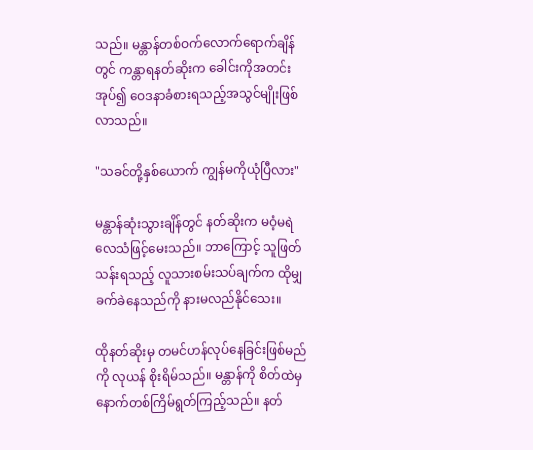သည်။ မန္တာန်တစ်ဝက်လောက်ရောက်ချိန်တွင် ကန္တာရနတ်ဆိုးက ခေါင်းကိုအတင်းအုပ်၍ ဝေဒနာခံစားရသည့်အသွင်မျိုးဖြစ်လာသည်။

"သခင်တို့နှစ်ယောက် ကျွန်မကိုယုံပြီလား"

မန္တာန်ဆုံးသွားချိန်တွင် နတ်ဆိုးက မဝံ့မရဲလေသံဖြင့်မေးသည်။ ဘာကြောင့် သူဖြတ်သန်းရသည့် လူသားစမ်းသပ်ချက်က ထိုမျှခက်ခဲနေသည်ကို နားမလည်နိုင်သေး။

ထိုနတ်ဆိုးမှ တမင်ဟန်လုပ်နေခြင်းဖြစ်မည်ကို လုယန် စိုးရိမ်သည်။ မန္တာန်ကို စိတ်ထဲမှ နောက်တစ်ကြိမ်ရွတ်ကြည့်သည်။ နတ်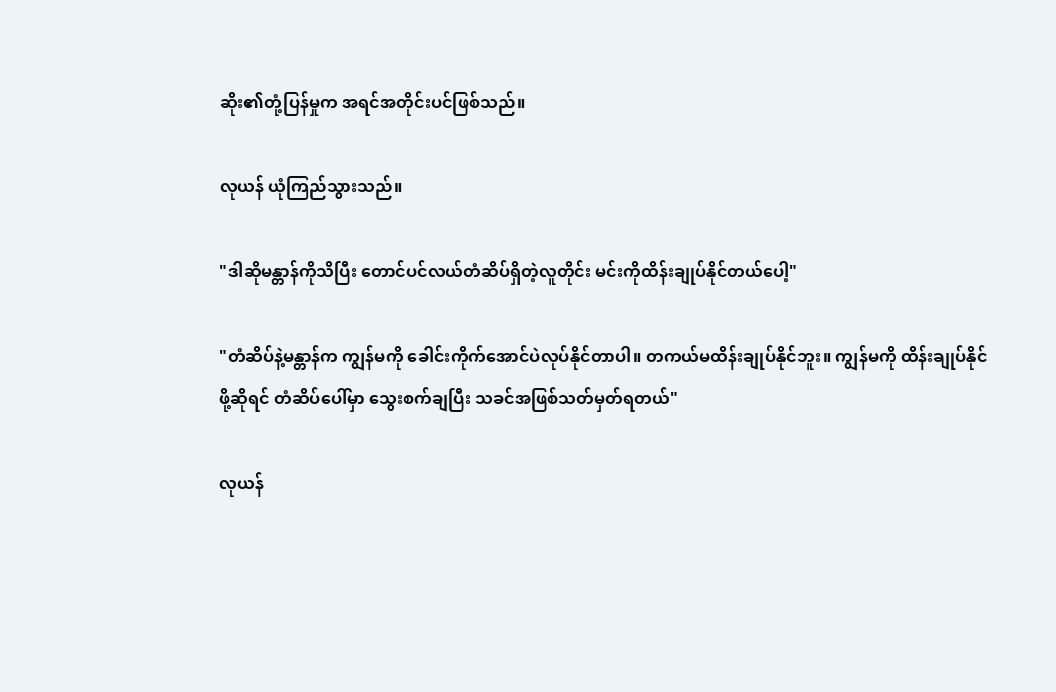ဆိုး၏တုံ့ပြန်မှုက အရင်အတိုင်းပင်ဖြစ်သည်။

လုယန် ယုံကြည်သွားသည်။

"ဒါဆိုမန္တာန်ကိုသိပြီး တောင်ပင်လယ်တံဆိပ်ရှိတဲ့လူတိုင်း မင်းကိုထိန်းချုပ်နိုင်တယ်ပေါ့"

"တံဆိပ်နဲ့မန္တာန်က ကျွန်မကို ခေါင်းကိုက်အောင်ပဲလုပ်နိုင်တာပါ။ တကယ်မထိန်းချုပ်နိုင်ဘူး။ ကျွန်မကို ထိန်းချုပ်နိုင်ဖို့ဆိုရင် တံဆိပ်ပေါ်မှာ သွေးစက်ချပြီး သခင်အဖြစ်သတ်မှတ်ရတယ်"

လုယန်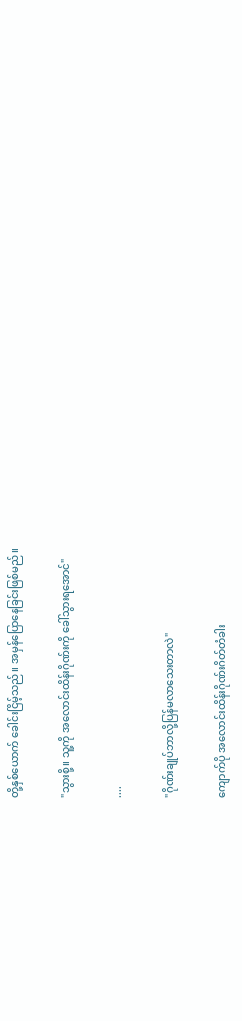တို့နှစ်ယောက် ခေါင်းငြိမ့်သည်။ အမှန်ပြောနေခြင်းဖြစ်မည်။

"သွားစို့။ သူ့ကို အလောင်းထိန်းဂိုဏ်းကို ခေါ်သွားရအောင်"

....

"ဂိုဏ်းချုပ်ဘာလို့ပြန်မလာသေးတာလဲ"

ကျောက်ပို အလောင်းထိန်းဂိုဏ်းဂိတ်တံခါး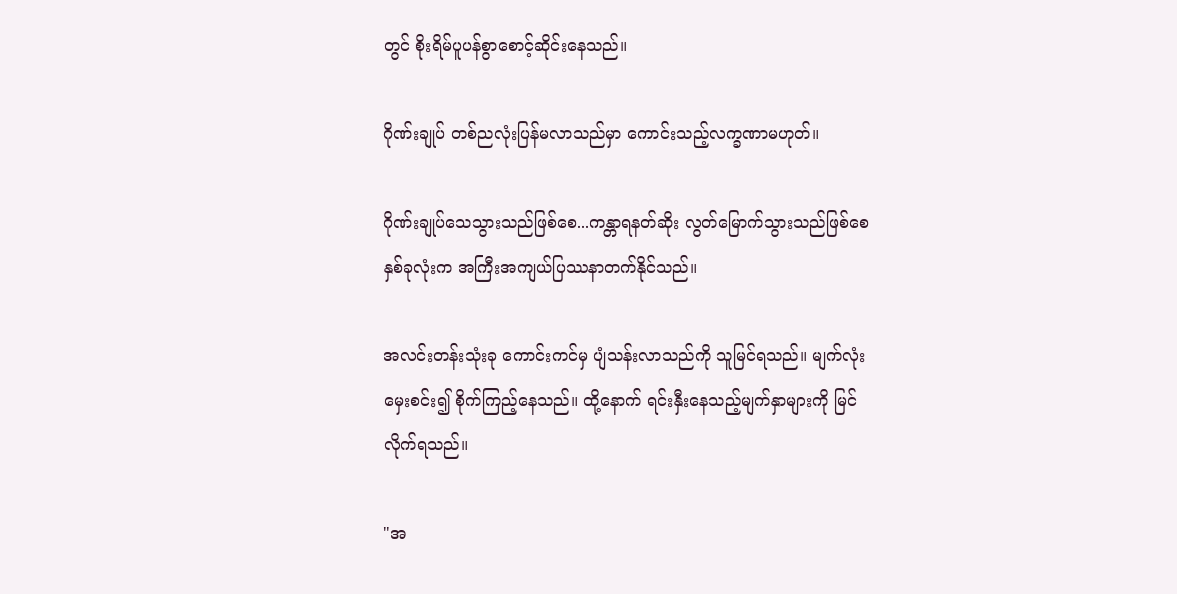တွင် စိုးရိမ်ပူပန်စွာစောင့်ဆိုင်းနေသည်။

ဂိုဏ်းချုပ် တစ်ညလုံးပြန်မလာသည်မှာ ကောင်းသည့်လက္ခဏာမဟုတ်။

ဂိုဏ်းချုပ်သေသွားသည်ဖြစ်စေ...ကန္တာရနတ်ဆိုး လွတ်မြောက်သွားသည်ဖြစ်စေ နှစ်ခုလုံးက အကြီးအကျယ်ပြဿနာတက်နိုင်သည်။

အလင်းတန်းသုံးခု ကောင်းကင်မှ ပျံသန်းလာသည်ကို သူမြင်ရသည်။ မျက်လုံးမှေးစင်း၍ စိုက်ကြည့်နေသည်။ ထို့နောက် ရင်းနှီးနေသည့်မျက်နှာများကို မြင်လိုက်ရသည်။

"အ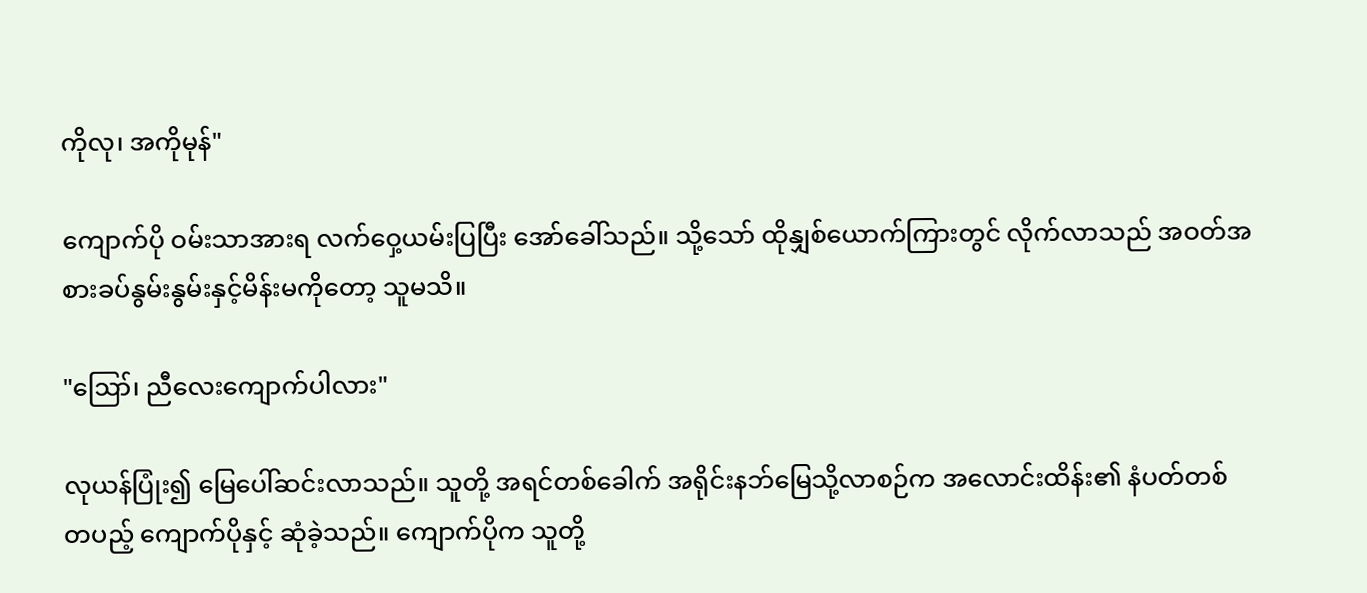ကိုလု၊ အကိုမုန်"

ကျောက်ပို ဝမ်းသာအားရ လက်ဝှေ့ယမ်းပြပြီး အော်ခေါ်သည်။ သို့သော် ထိုနျှစ်ယောက်ကြားတွင် လိုက်လာသည် အဝတ်အစားခပ်နွမ်းနွမ်းနှင့်မိန်းမကိုတော့ သူမသိ။

"ဪ၊ ညီလေးကျောက်ပါလား"

လုယန်ပြုံး၍ မြေပေါ်ဆင်းလာသည်။ သူတို့ အရင်တစ်ခေါက် အရိုင်းနဘ်မြေသို့လာစဉ်က အလောင်းထိန်း၏ နံပတ်တစ်တပည့် ကျောက်ပိုနှင့် ဆုံခဲ့သည်။ ကျောက်ပိုက သူတို့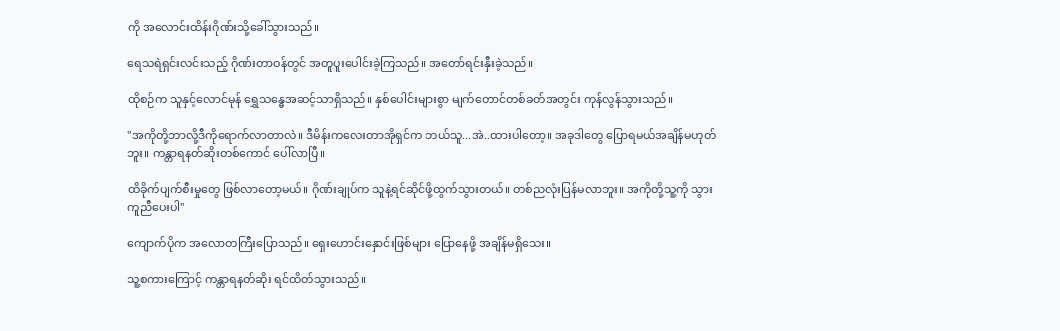ကို အလောင်းထိန်းဂိုဏ်းသို့ခေါ်သွားသည်။

ရေသရဲရှင်းလင်းသည့် ဂိုဏ်းတာဝန်တွင် အတူပူးပေါင်းခဲ့ကြသည်။ အတော်ရင်းနှီးခဲ့သည်။

ထိုစဉ်က သူနှင့်လောင်မုန် ရွှေသန္ဓေအဆင့်သာရှိသည်။ နှစ်ပေါင်းများစွာ မျက်တောင်တစ်ခတ်အတွင်း ကုန်လွန်သွားသည်။

"အကိုတို့ဘာလို့ဒီကိုရောက်လာတာလဲ။ ဒီမိန်းကလေးတာအိုရှင်က ဘယ်သူ...အဲ..ထားပါတော့။ အခုဒါတွေ ပြောရမယ်အချိန်မဟုတ်ဘူး။ ကန္တာရနတ်ဆိုးတစ်ကောင် ပေါ်လာပြီ။

ထိခိုက်ပျက်စီးမှုတွေ ဖြစ်လာတော့မယ်။ ဂိုဏ်းချုပ်က သူနဲ့ရင်ဆိုင်ဖို့ထွက်သွားတယ်။ တစ်ညလုံးပြန်မလာဘူး။ အကိုတို့သူ့ကို သွားကူညီပေးပါ"

ကျောက်ပိုက အလောတကြီးပြောသည်။ ရှေးဟောင်းနှောင်းဖြစ်များ ပြောနေဖို့ အချိန်မရှိသေး။

သူ့စကားကြောင့် ကန္တာရနတ်ဆိုး ရင်ထိတ်သွားသည်။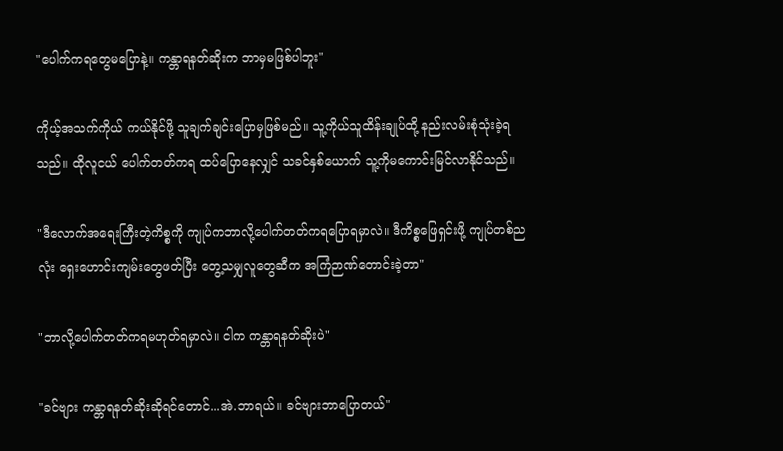"ပေါက်ကရတွေမပြောနဲ့။ ကန္တာရနတ်ဆိုးက ဘာမှမဖြစ်ပါဘူး"

ကိုယ့်အသက်ကိုယ် ကယ်နိုင်ဖို့ သူချက်ချင်းပြောမှဖြစ်မည်။ သူ့ကိုယ်သူထိန်းချုပ်ထို့ နည်းလမ်းစုံသုံးခဲ့ရသည်။ ထိုလူငယ် ပေါက်တတ်ကရ ထပ်ပြောနေလျှင် သခင်နှစ်ယောက် သူ့ကိုမကောင်းမြင်လာနိုင်သည်။

"ဒီလောက်အရေးကြီးတဲ့ကိစ္စကို ကျုပ်ကဘာလို့ပေါက်တတ်ကရပြောရမှာလဲ။ ဒီကိစ္စဖြေရှင်းဖို့ ကျုပ်တစ်ညလုံး ရှေးဟောင်းကျမ်းတွေဖတ်ပြီး တွေ့သမျှလူတွေဆီက အကြံဉာဏ်တောင်းခဲ့တာ"

"ဘာလို့ပေါက်တတ်ကရမဟုတ်ရမှာလဲ။ ငါက ကန္တာရနတ်ဆိုးပဲ"

"ခင်ဗျား ကန္တာရနတ်ဆိုးဆိုရင်တောင်...အဲ.ဘာရယ်။ ခင်ဗျားဘာပြောတယ်"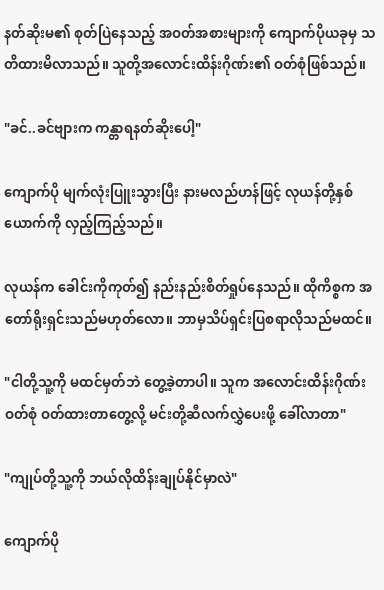နတ်ဆိုးမ၏ စုတ်ပြဲနေသည့် အဝတ်အစားများကို ကျောက်ပိုယခုမှ သတိထားမိလာသည်။ သူတို့အလောင်းထိန်းဂိုဏ်း၏ ဝတ်စုံဖြစ်သည်။

"ခင်..ခင်ဗျားက ကန္တာရနတ်ဆိုးပေါ့"

ကျောက်ပို မျက်လုံးပြူးသွားပြီး နားမလည်ဟန်ဖြင့် လုယန်တို့နှစ်ယောက်ကို လှည့်ကြည့်သည်။

လုယန်က ခေါင်းကိုကုတ်၍ နည်းနည်းစိတ်ရှုပ်နေသည်။ ထိုကိစ္စက အတော်ရိုးရှင်းသည်မဟုတ်လော။ ဘာမှသိပ်ရှင်းပြစရာလိုသည်မထင်။

"ငါတို့သူ့ကို မထင်မှတ်ဘဲ တွေ့ခဲ့တာပါ။ သူက အလောင်းထိန်းဂိုဏ်းဝတ်စုံ ဝတ်ထားတာတွေ့လို့ မင်းတို့ဆီလက်လွှဲပေးဖို့ ခေါ်လာတာ"

"ကျုပ်တို့သူ့ကို ဘယ်လိုထိန်းချုပ်နိုင်မှာလဲ"

ကျောက်ပို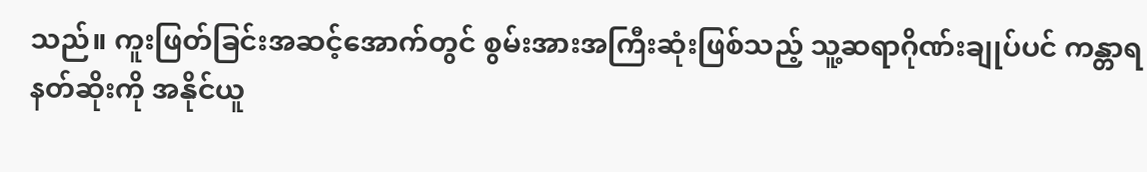သည်။ ကူးဖြတ်ခြင်းအဆင့်အောက်တွင် စွမ်းအားအကြီးဆုံးဖြစ်သည့် သူ့ဆရာဂိုဏ်းချုပ်ပင် ကန္တာရနတ်ဆိုးကို အနိုင်ယူ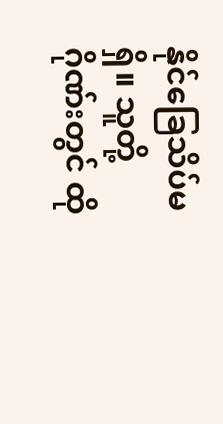နိုင်ခြေသိပ်မရှိ။ သူတို့ဂိုဏ်းတွင် ထို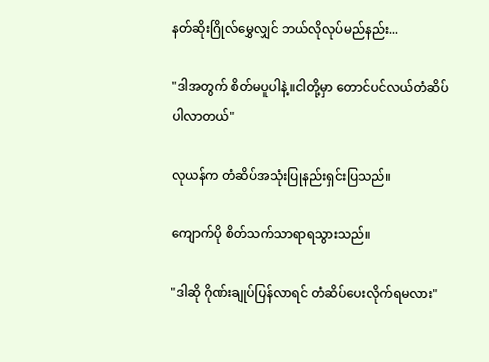နတ်ဆိုးဂြိုလ်မွှေလျှင် ဘယ်လိုလုပ်မည်နည်း...

"ဒါအတွက် စိတ်မပူပါနဲ့။ငါတို့မှာ တောင်ပင်လယ်တံဆိပ်ပါလာတယ်"

လုယန်က တံဆိပ်အသုံးပြုနည်းရှင်းပြသည်။

ကျောက်ပို စိတ်သက်သာရာရသွားသည်။

"ဒါဆို ဂိုဏ်းချုပ်ပြန်လာရင် တံဆိပ်ပေးလိုက်ရမလား"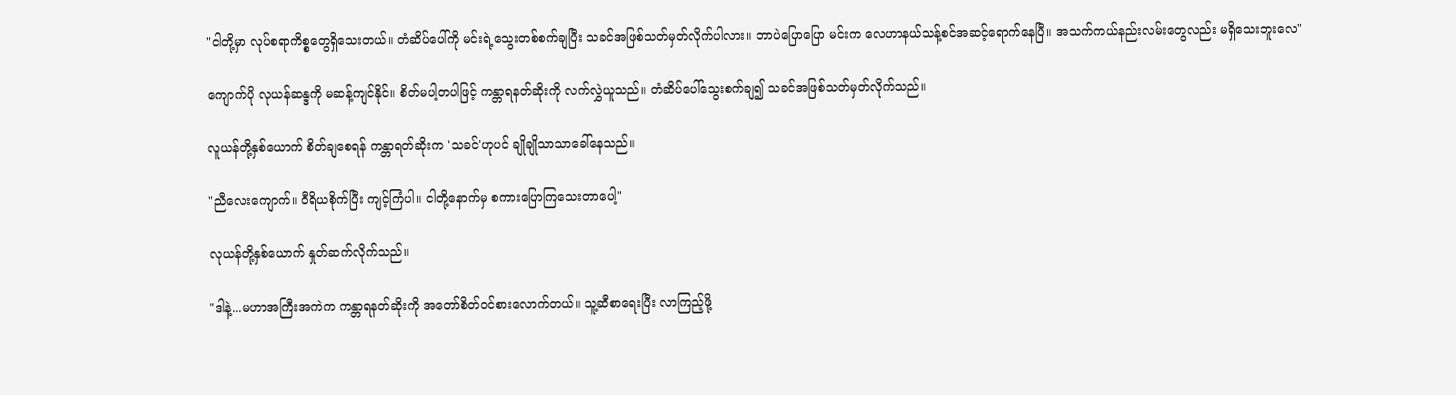"ငါတို့မှာ လုပ်စရာကိစ္စတွေရှိသေးတယ်။ တံဆိပ်ပေါ်ကို မင်းရဲ့သွေးတစ်စက်ချပြီး သခင်အဖြစ်သတ်မှတ်လိုက်ပါလား။ ဘာပဲပြောပြော မင်းက လေဟာနယ်သန့်စင်အဆင့်ရောက်နေပြီ။ အသက်ကယ်နည်းလမ်းတွေလည်း မရှိသေးဘူးလေ"

ကျောက်ပို လုယန်ဆန္ဒကို မဆန့်ကျင်နိုင်။ စိတ်မပါ့တပါဖြင့် ကန္တာရနတ်ဆိုးကို လက်လွှဲယူသည်။ တံဆိပ်ပေါ်သွေးစက်ချ၍ သခင်အဖြစ်သတ်မှတ်လိုက်သည်။

လူယန်တို့နှစ်ယောက် စိတ်ချစေရန် ကန္တာရတ်ဆိုးက 'သခင်'ဟုပင် ချိုချိုသာသာခေါ်နေသည်။

"ညီလေးကျောက်။ ဝီရိယစိုက်ပြီး ကျင့်ကြံပါ။ ငါတို့နောက်မှ စကားပြောကြသေးတာပေါ့"

လုယန်တို့နှစ်ယောက် နှုတ်ဆက်လိုက်သည်။

"ဒါနဲ့...မဟာအကြီးအကဲက ကန္တာရနတ်ဆိုးကို အတော်စိတ်ဝင်စားလောက်တယ်။ သူ့ဆီစာရေးပြီး လာကြည့်ဖို့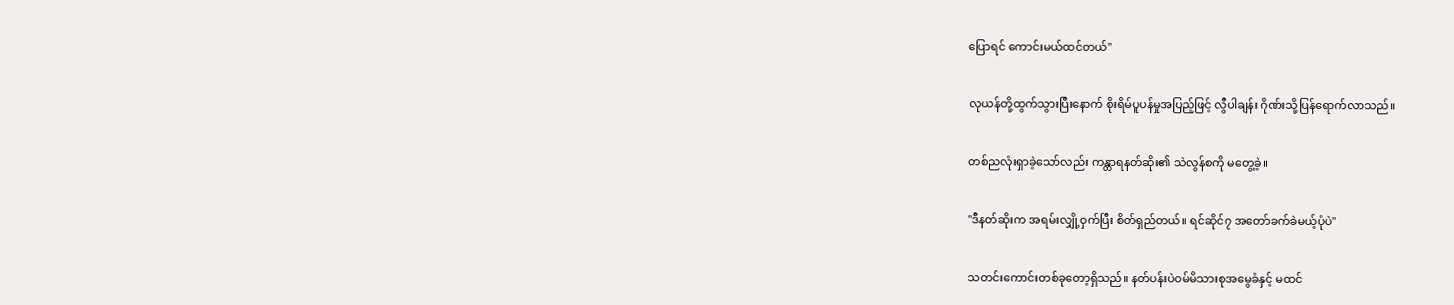ပြောရင် ကောင်းမယ်ထင်တယ်"

လုယန်တို့ထွက်သွားပြီးနောက် စိုးရိမ်ပူပန်မှုအပြည့်ဖြင့် လွီပါချန်း ဂိုဏ်းသို့ပြန်ရောက်လာသည်။

တစ်ညလုံးရှာခဲ့သော်လည်း ကန္တာရနတ်ဆိုး၏ သဲလွန်စကို မတွေ့ခဲ့။

"ဒီနတ်ဆိုးက အရမ်းလျှို့ဝှက်ပြီး စိတ်ရှည်တယ်။ ရင်ဆိုင်၇ အတော်ခက်ခဲမယ့်ပုံပဲ"

သတင်းကောင်းတစ်ခုတော့ရှိသည်။ နတ်ပန်းပဲဝမ်မိသားစုအမွေခံနှင့် မထင်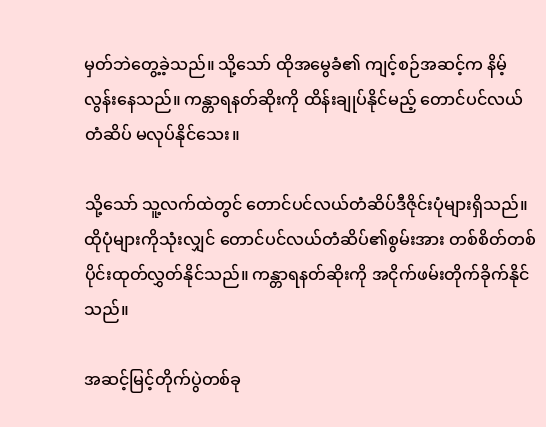မှတ်ဘဲတွေ့ခဲ့သည်။ သို့သော် ထိုအမွေခံ၏ ကျင့်စဉ်အဆင့်က နိမ့်လွန်းနေသည်။ ကန္တာရနတ်ဆိုးကို ထိန်းချုပ်နိုင်မည့် တောင်ပင်လယ်တံဆိပ် မလုပ်နိုင်သေး။

သို့သော် သူ့လက်ထဲတွင် တောင်ပင်လယ်တံဆိပ်ဒီဇိုင်းပုံများရှိသည်။ ထိုပုံများကိုသုံးလျှင် တောင်ပင်လယ်တံဆိပ်၏စွမ်းအား တစ်စိတ်တစ်ပိုင်းထုတ်လွှတ်နိုင်သည်။ ကန္တာရနတ်ဆိုးကို အငိုက်ဖမ်းတိုက်ခိုက်နိုင်သည်။

အဆင့်မြင့်တိုက်ပွဲတစ်ခု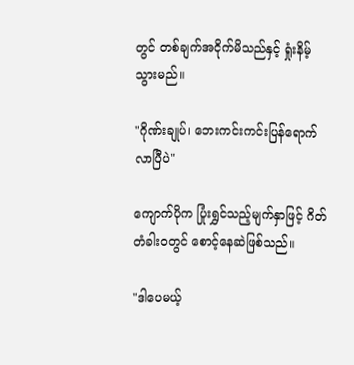တွင် တစ်ချက်အငိုက်မိသည်နှင့် ရှုံးနိမ့်သွားမည်။

"ဂိုဏ်းချုပ်၊ ဘေးကင်းကင်းပြန်ရောက်လာပြီပဲ"

ကျောက်ပိုက ပြုံးရွှင်သည့်မျက်နှာဖြင့် ဂိတ်တံခါးဝတွင် စောင့်နေဆဲဖြစ်သည်။

"ဒါပေမယ့်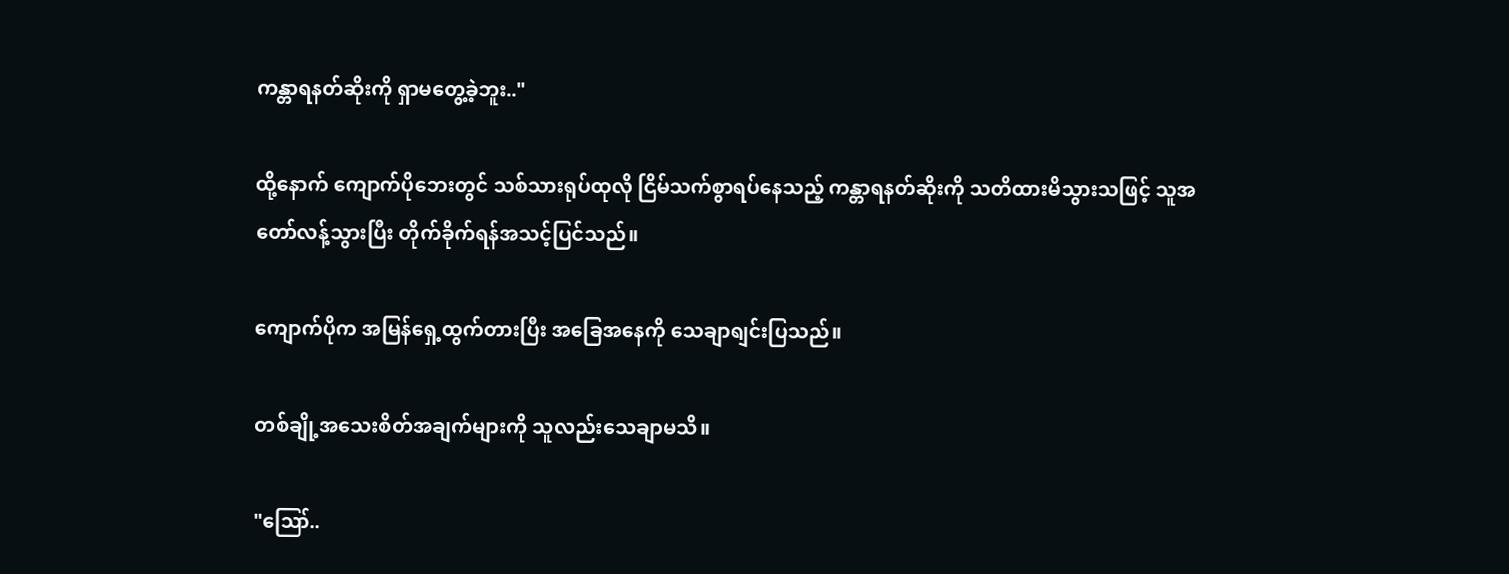ကန္တာရနတ်ဆိုးကို ရှာမတွေ့ခဲ့ဘူး.."

ထို့နောက် ကျောက်ပိုဘေးတွင် သစ်သားရုပ်ထုလို ငြိမ်သက်စွာရပ်နေသည့် ကန္တာရနတ်ဆိုးကို သတိထားမိသွားသဖြင့် သူအတော်လန့်သွားပြီး တိုက်ခိုက်ရန်အသင့်ပြင်သည်။

ကျောက်ပိုက အမြန်ရှေ့ထွက်တားပြီး အခြေအနေကို သေချာရျင်းပြသည်။

တစ်ချို့အသေးစိတ်အချက်များကို သူလည်းသေချာမသိ။

"ဪ..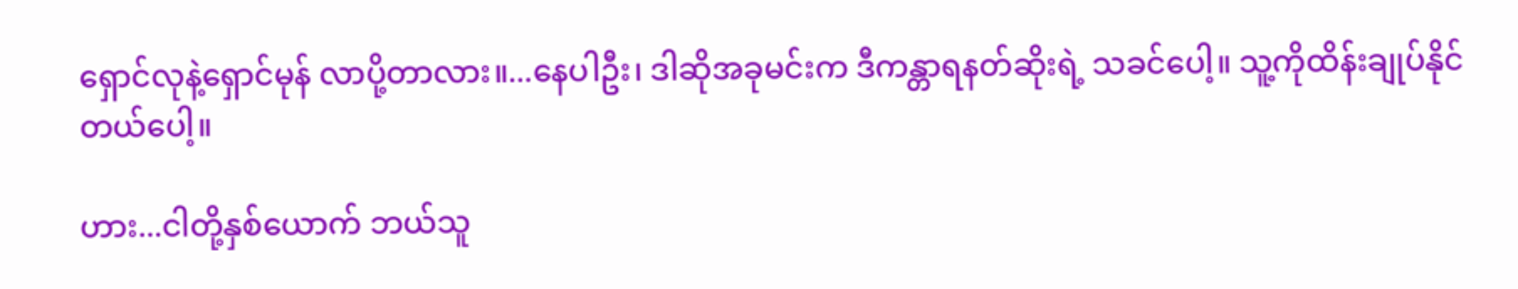ရှောင်လုနဲ့ရှောင်မုန် လာပို့တာလား။...နေပါဦး၊ ဒါဆိုအခုမင်းက ဒီကန္တာရနတ်ဆိုးရဲ့ သခင်ပေါ့။ သူ့ကိုထိန်းချုပ်နိုင်တယ်ပေါ့။

ဟား...ငါတို့နှစ်ယောက် ဘယ်သူ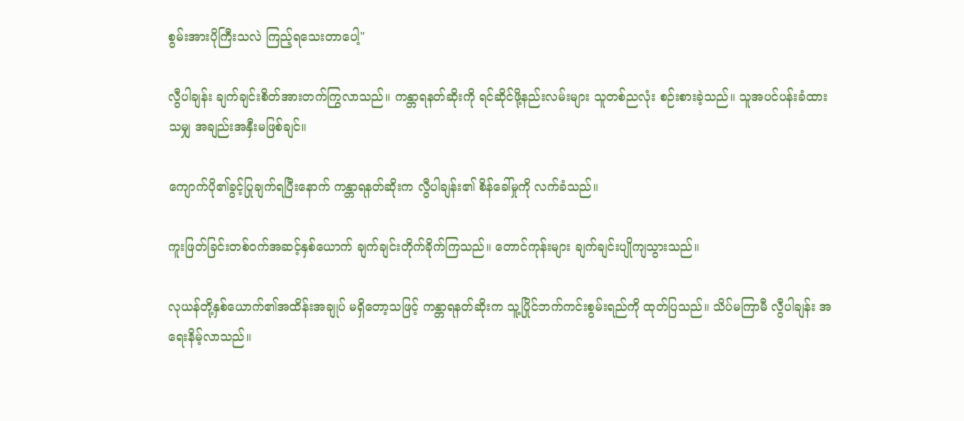စွမ်းအားပိုကြီးသလဲ ကြည့်ရသေးတာပေါ့"

လွီပါချန်း ချက်ချင်းစိတ်အားတက်ကြွလာသည်။ ကန္တာရနတ်ဆိုးကို ရင်ဆိုင်ဖို့နည်းလမ်းများ သူတစ်ညလုံး စဉ်းစားခဲ့သည်။ သူအပင်ပန်းခံထားသမျှ အချည်းအနှီးမဖြစ်ချင်။

ကျောက်ပို၏ခွင့်ပြုချက်ရပြီးနောက် ကန္တာရနတ်ဆိုးက လွီပါချန်း၏ စိန်ခေါ်မှုကို လက်ခံသည်။

ကူးဖြတ်ခြင်းတစ်ဝက်အဆင့်နှစ်ယောက် ချက်ချင်းတိုက်ခိုက်ကြသည်။ တောင်ကုန်းများ ချက်ချင်းပျိုကျသွားသည်။

လုယန်တို့နှစ်ယောက်၏အထိန်းအချုပ် မရှိတော့သဖြင့် ကန္တာရနတ်ဆိုးက သူ့ပြိုင်ဘက်ကင်းစွမ်းရည်ကို ထုတ်ပြသည်။ သိပ်မကြာမီ လွီပါချန်း အရေးနိမ့်လာသည်။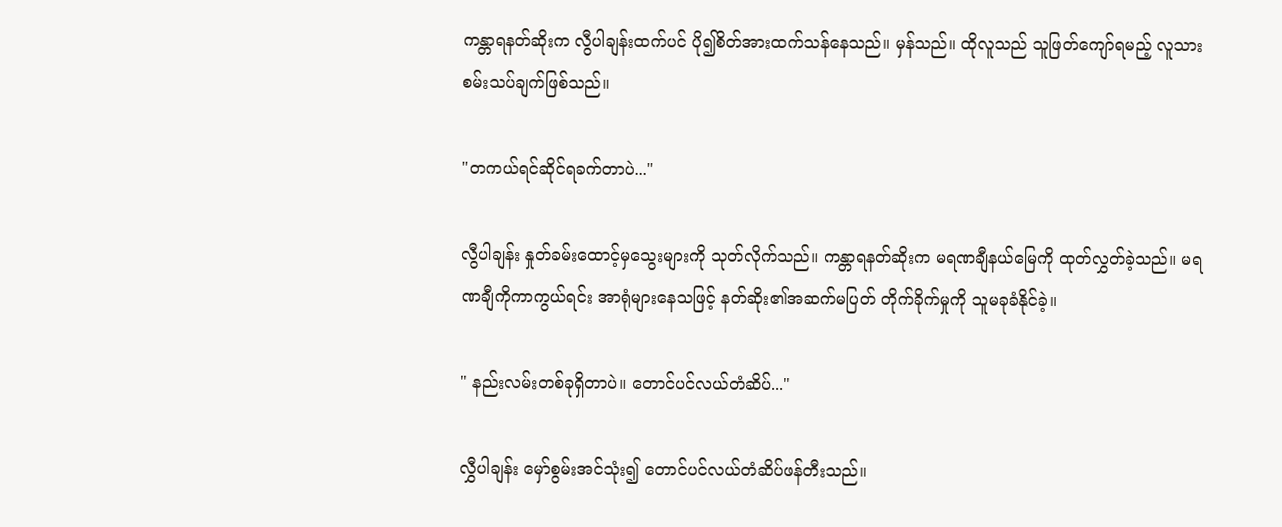ကန္တာရနတ်ဆိုးက လွီပါချန်းထက်ပင် ပို၍စိတ်အားထက်သန်နေသည်။ မှန်သည်။ ထိုလူသည် သူဖြတ်ကျော်ရမည့် လူသားစမ်းသပ်ချက်ဖြစ်သည်။

"တကယ်ရင်ဆိုင်ရခက်တာပဲ..."

လွီပါချန်း နှုတ်ခမ်းထောင့်မှသွေးများကို သုတ်လိုက်သည်။ ကန္တာရနတ်ဆိုးက မရဏချီနယ်မြေကို ထုတ်လွှတ်ခဲ့သည်။ မရဏချီကိုကာကွယ်ရင်း အာရုံများနေသဖြင့် နတ်ဆိုး၏အဆက်မပြတ် တိုက်ခိုက်မှုကို သူမခုခံနိုင်ခဲ့။

" နည်းလမ်းတစ်ခုရှိတာပဲ။ တောင်ပင်လယ်တံဆိပ်..."

လွှီပါချန်း မှော်စွမ်းအင်သုံး၍ တောင်ပင်လယ်တံဆိပ်ဖန်တီးသည်။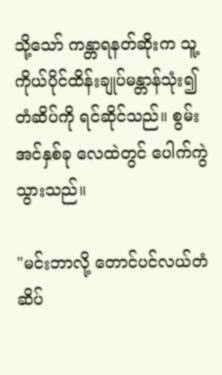သို့သော် ကန္တာရနတ်ဆိုးက သူ့ကိုယ်ပိုင်ထိန်းချုပ်မန္တာန်သုံး၍ တံဆိပ်ကို ရင်ဆိုင်သည်။ စွမ်းအင်နှစ်ခု လေထဲတွင် ပေါက်ကွဲသွားသည်။

"မင်းဘာလို့ တောင်ပင်လယ်တံဆိပ်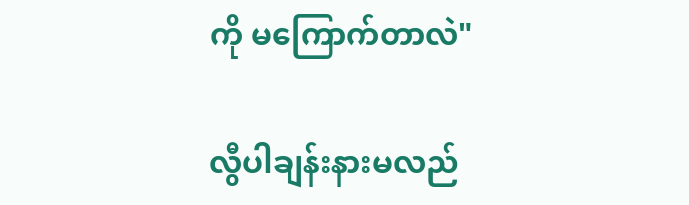ကို မကြောက်တာလဲ"

လွီပါချန်းနားမလည်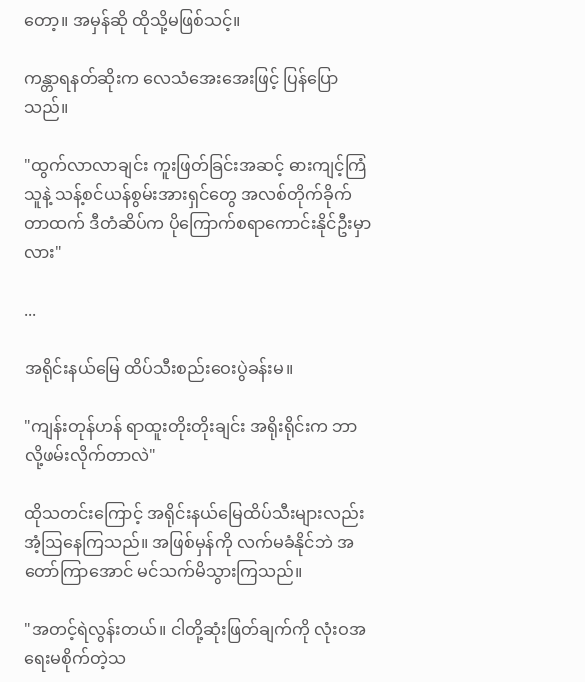တော့။ အမှန်ဆို ထိုသို့မဖြစ်သင့်။

ကန္တာရနတ်ဆိုးက လေသံအေးအေးဖြင့် ပြန်ပြောသည်။

"ထွက်လာလာချင်း ကူးဖြတ်ခြင်းအဆင့် ဓားကျင့်ကြံသူနဲ့ သန့်စင်ယန်စွမ်းအားရှင်တွေ အလစ်တိုက်ခိုက်တာထက် ဒီတံဆိပ်က ပိုကြောက်စရာကောင်းနိုင်ဦးမှာလား"

...

အရိုင်းနယ်မြေ ထိပ်သီးစည်းဝေးပွဲခန်းမ။

"ကျန်းတုန်ဟန် ရာထူးတိုးတိုးချင်း အရိုးရိုင်းက ဘာလို့ဖမ်းလိုက်တာလဲ"

ထိုသတင်းကြောင့် အရိုင်းနယ်မြေထိပ်သီးများလည်း အံ့ဩနေကြသည်။ အဖြစ်မှန်ကို လက်မခံနိုင်ဘဲ အတော်ကြာအောင် မင်သက်မိသွားကြသည်။

"အတင့်ရဲလွန်းတယ်။ ငါတို့ဆုံးဖြတ်ချက်ကို လုံးဝအရေးမစိုက်တဲ့သ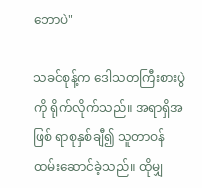ဘောပဲ"

သခင်စုန့်က ဒေါသတကြီးစားပွဲကို ရိုက်လိုက်သည်။ အရာရှိအဖြစ် ရာစုနှစ်ချီ၍ သူတာဝန်ထမ်းဆောင်ခဲ့သည်။ ထိုမျှ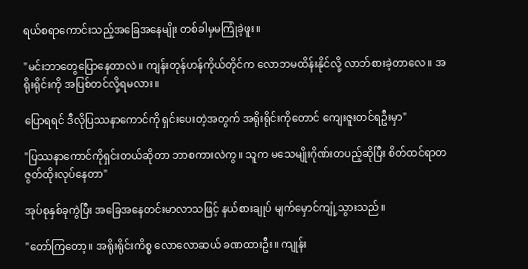ရယ်စရာကောင်းသည့်အခြေအနေမျိုး တစ်ခါမှမကြုံခဲ့ဖူး။

"မင်းဘာတွေပြောနေတာလဲ။ ကျန်းတုန်ဟန်ကိုယ်တိုင်က လောဘမထိန်းနိုင်လို့ လာဘ်စားခဲ့တာလေ။ အရိုးရိုင်းကို အပြစ်တင်လို့ရမလား။

ပြောရရင် ဒီလိုပြဿနာကောင်ကို ရှင်းပေးတဲ့အတွက် အရိုးရိုင်းကိုတောင် ကျေးဇူးတင်ရဦးမှာ"

"ပြဿနာကောင်ကိုရှင်းတယ်ဆိုတာ ဘာစကားလဲကွ။ သူက မသေမျိုးဂိုဏ်းတပည့်ဆိုပြီး စိတ်ထင်ရာတဇွတ်ထိုးလုပ်နေတာ"

အုပ်စုနှစ်ခုကွဲပြီး အခြေအနေတင်းမာလာသဖြင့် နယ်စားချုပ် မျက်မှောင်ကျုံ့သွားသည်။

"တော်ကြတော့။ အရိုးရိုင်းကိစ္စ လောလောဆယ် ခဏထားဦး။ ကျုန်း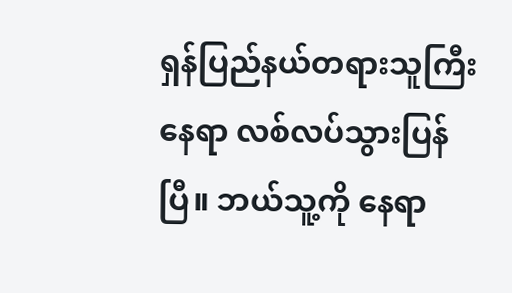ရှန်ပြည်နယ်တရားသူကြီးနေရာ လစ်လပ်သွားပြန်ပြီ။ ဘယ်သူ့ကို နေရာ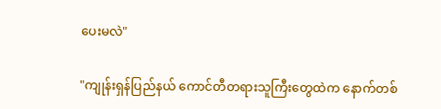ပေးမလဲ"

"ကျုန်းရှန်ပြည်နယ် ကောင်တီတရားသူကြီးတွေထဲက နောက်တစ်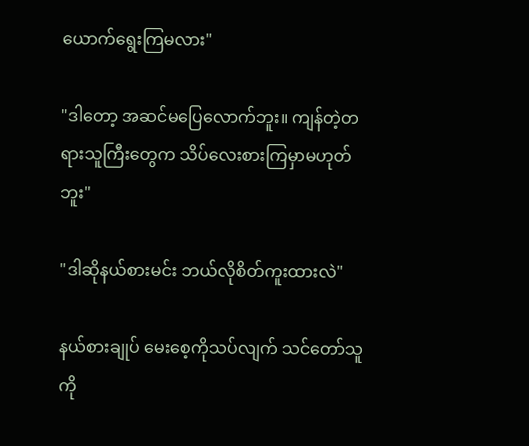ယောက်ရွေးကြမလား"

"ဒါတော့ အဆင်မပြေလောက်ဘူး။ ကျန်တဲ့တရားသူကြီးတွေက သိပ်လေးစားကြမှာမဟုတ်ဘူး"

"ဒါဆိုနယ်စားမင်း ဘယ်လိုစိတ်ကူးထားလဲ"

နယ်စားချုပ် မေးစေ့ကိုသပ်လျက် သင်တော်သူကို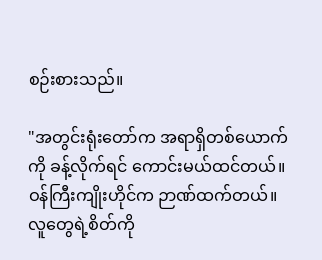စဉ်းစားသည်။

"အတွင်းရုံးတော်က အရာရှိတစ်ယောက်ကို ခန့်လိုက်ရင် ကောင်းမယ်ထင်တယ်။ ဝန်ကြီးကျိုးဟိုင်က ဉာဏ်ထက်တယ်။ လူတွေရဲ့စိတ်ကို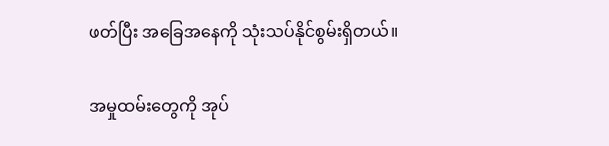ဖတ်ပြီး အခြေအနေကို သုံးသပ်နိုင်စွမ်းရှိတယ်။

အမှုထမ်းတွေကို အုပ်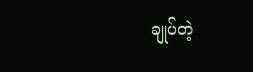ချုပ်တဲ့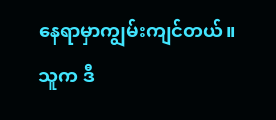နေရာမှာကျွမ်းကျင်တယ်။ သူက ဒီ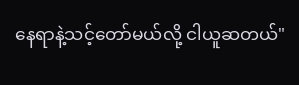နေရာနဲ့သင့်တော်မယ်လို့ ငါယူဆတယ်"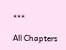***

All Chapters